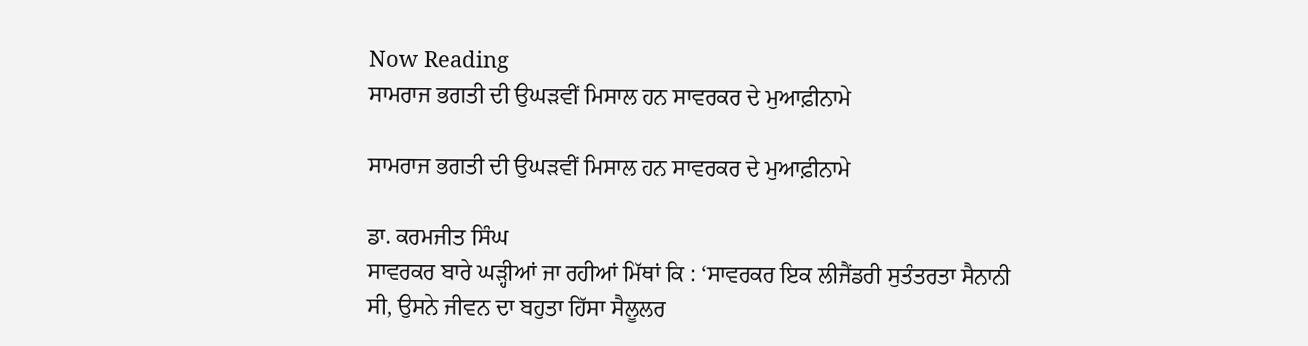Now Reading
ਸਾਮਰਾਜ ਭਗਤੀ ਦੀ ਉਘੜਵੀਂ ਮਿਸਾਲ ਹਨ ਸਾਵਰਕਰ ਦੇ ਮੁਆਫ਼ੀਨਾਮੇ

ਸਾਮਰਾਜ ਭਗਤੀ ਦੀ ਉਘੜਵੀਂ ਮਿਸਾਲ ਹਨ ਸਾਵਰਕਰ ਦੇ ਮੁਆਫ਼ੀਨਾਮੇ

ਡਾ. ਕਰਮਜੀਤ ਸਿੰਘ
ਸਾਵਰਕਰ ਬਾਰੇ ਘੜ੍ਹੀਆਂ ਜਾ ਰਹੀਆਂ ਮਿੱਥਾਂ ਕਿ : ‘ਸਾਵਰਕਰ ਇਕ ਲੀਜੈਂਡਰੀ ਸੁਤੰਤਰਤਾ ਸੈਨਾਨੀ ਸੀ, ਉਸਨੇ ਜੀਵਨ ਦਾ ਬਹੁਤਾ ਹਿੱਸਾ ਸੈਲੂਲਰ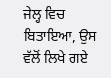ਜੇਲ੍ਹ ਵਿਚ ਬਿਤਾਇਆ, ਉਸ ਵੱਲੋਂ ਲਿਖੇ ਗਏ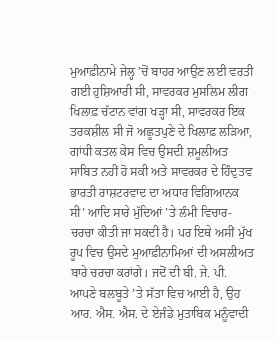ਮੁਆਫ਼ੀਨਾਮੇ ਜੇਲ੍ਹ ’ਚੋਂ ਬਾਹਰ ਆਉਣ ਲਈ ਵਰਤੀ ਗਈ ਹੁਸ਼ਿਆਰੀ ਸੀ, ਸਾਵਰਕਰ ਮੁਸਲਿਮ ਲੀਗ ਖਿਲਾਫ਼ ਚੱਟਾਨ ਵਾਂਗ ਖੜ੍ਹਾ ਸੀ, ਸਾਵਰਕਰ ਇਕ ਤਰਕਸ਼ੀਲ ਸੀ ਜੋ ਅਛੂਤਪੁਣੇ ਦੇ ਖਿਲਾਫ਼ ਲੜਿਆ, ਗਾਂਧੀ ਕਤਲ ਕੇਸ ਵਿਚ ਉਸਦੀ ਸ਼ਮੂਲੀਅਤ ਸਾਬਿਤ ਨਹੀਂ ਹੋ ਸਕੀ ਅਤੇ ਸਾਵਰਕਰ ਦੇ ਹਿੰਦੁਤਵ ਭਾਰਤੀ ਰਾਸ਼ਟਰਵਾਦ ਦਾ ਅਧਾਰ ਵਿਗਿਆਨਕ ਸੀ’ ਆਦਿ ਸਾਰੇ ਮੁੱਦਿਆਂ ’ਤੇ ਲੰਮੀ ਵਿਚਾਰ-ਚਰਚਾ ਕੀਤੀ ਜਾ ਸਕਦੀ ਹੈ। ਪਰ ਇਥੇ ਅਸੀਂ ਮੁੱਖ ਰੂਪ ਵਿਚ ਉਸਦੇ ਮੁਆਫ਼ੀਨਾਮਿਆਂ ਦੀ ਅਸਲੀਅਤ ਬਾਰੇ ਚਰਚਾ ਕਰਾਂਗੇ। ਜਦੋਂ ਦੀ ਬੀ. ਜੇ. ਪੀ. ਆਪਣੇ ਬਲਬੂਤੇ ’ਤੇ ਸੱਤਾ ਵਿਚ ਆਈ ਹੈ, ਉਹ ਆਰ. ਐਸ. ਐਸ. ਦੇ ਏਜੰਡੇ ਮੁਤਾਬਿਕ ਮਨੂੰਵਾਦੀ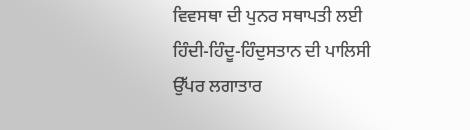ਵਿਵਸਥਾ ਦੀ ਪੁਨਰ ਸਥਾਪਤੀ ਲਈ ਹਿੰਦੀ-ਹਿੰਦੂ-ਹਿੰਦੁਸਤਾਨ ਦੀ ਪਾਲਿਸੀ ਉੱਪਰ ਲਗਾਤਾਰ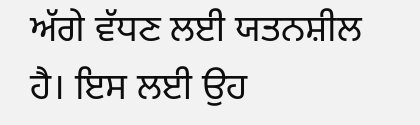ਅੱਗੇ ਵੱਧਣ ਲਈ ਯਤਨਸ਼ੀਲ ਹੈ। ਇਸ ਲਈ ਉਹ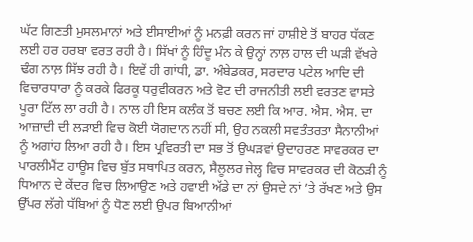ਘੱਟ ਗਿਣਤੀ ਮੁਸਲਮਾਨਾਂ ਅਤੇ ਈਸਾਈਆਂ ਨੂੰ ਮਨਫ਼ੀ ਕਰਨ ਜਾਂ ਹਾਸ਼ੀਏ ਤੋਂ ਬਾਹਰ ਧੱਕਣ ਲਈ ਹਰ ਹਰਬਾ ਵਰਤ ਰਹੀ ਹੈ। ਸਿੱਖਾਂ ਨੂੰ ਹਿੰਦੂ ਮੰਨ ਕੇ ਉਨ੍ਹਾਂ ਨਾਲ਼ ਹਾਲ ਦੀ ਘੜੀ ਵੱਖਰੇ ਢੰਗ ਨਾਲ਼ ਸਿੱਝ ਰਹੀ ਹੈ। ਇਵੇਂ ਹੀ ਗਾਂਧੀ, ਡਾ. ਅੰਬੇਡਕਰ, ਸਰਦਾਰ ਪਟੇਲ ਆਦਿ ਦੀ ਵਿਚਾਰਧਾਰਾ ਨੂੰ ਕਰਕੇ ਫਿਰਕੂ ਧਰੁਵੀਕਰਨ ਅਤੇ ਵੋਟ ਦੀ ਰਾਜਨੀਤੀ ਲਈ ਵਰਤਣ ਵਾਸਤੇ ਪੂਰਾ ਟਿੱਲ ਲਾ ਰਹੀ ਹੈ। ਨਾਲ ਹੀ ਇਸ ਕਲੰਕ ਤੋਂ ਬਚਣ ਲਈ ਕਿ ਆਰ. ਐਸ. ਐਸ. ਦਾ ਆਜ਼ਾਦੀ ਦੀ ਲੜਾਈ ਵਿਚ ਕੋਈ ਯੋਗਦਾਨ ਨਹੀਂ ਸੀ, ਉਹ ਨਕਲੀ ਸਵਤੰਤਰਤਾ ਸੈਨਾਨੀਆਂ ਨੂੰ ਅਗਾਂਹ ਲਿਆ ਰਹੀ ਹੈ। ਇਸ ਪ੍ਰਵਿਰਤੀ ਦਾ ਸਭ ਤੋਂ ਉਘੜਵਾਂ ਉਦਾਹਰਣ ਸਾਵਰਕਰ ਦਾ ਪਾਰਲੀਮੈਂਟ ਹਾਊਸ ਵਿਚ ਬੁੱਤ ਸਥਾਪਿਤ ਕਰਨ, ਸੈਲੂਲਰ ਜੇਲ੍ਹ ਵਿਚ ਸਾਵਰਕਰ ਦੀ ਕੋਠੜੀ ਨੂੰ ਧਿਆਨ ਦੇ ਕੇਂਦਰ ਵਿਚ ਲਿਆਉਣ ਅਤੇ ਹਵਾਈ ਅੱਡੇ ਦਾ ਨਾਂ ਉਸਦੇ ਨਾਂ ’ਤੇ ਰੱਖਣ ਅਤੇ ਉਸ ਉੱਪਰ ਲੱਗੇ ਧੱਬਿਆਂ ਨੂੰ ਧੋਣ ਲਈ ਉਪਰ ਬਿਆਨੀਆਂ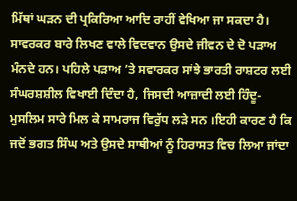ਮਿੱਥਾਂ ਘੜਨ ਦੀ ਪ੍ਰਕਿਰਿਆ ਆਦਿ ਰਾਹੀਂ ਵੇਖਿਆ ਜਾ ਸਕਦਾ ਹੈ।
ਸਾਵਰਕਰ ਬਾਰੇ ਲਿਖਣ ਵਾਲੇ ਵਿਦਵਾਨ ਉਸਦੇ ਜੀਵਨ ਦੇ ਦੋ ਪੜਾਅ ਮੰਨਦੇ ਹਨ। ਪਹਿਲੇ ਪੜਾਅ ’ਤੇ ਸਵਾਰਕਰ ਸਾਂਝੇ ਭਾਰਤੀ ਰਾਸ਼ਟਰ ਲਈ ਸੰਘਰਸ਼ਸ਼ੀਲ ਵਿਖਾਈ ਦਿੰਦਾ ਹੈ, ਜਿਸਦੀ ਆਜ਼ਾਦੀ ਲਈ ਹਿੰਦੂ-ਮੁਸਲਿਮ ਸਾਰੇ ਮਿਲ ਕੇ ਸਾਮਰਾਜ ਵਿਰੁੱਧ ਲੜੇ ਸਨ ।ਇਹੀ ਕਾਰਣ ਹੈ ਕਿ ਜਦੋਂ ਭਗਤ ਸਿੰਘ ਅਤੇ ਉਸਦੇ ਸਾਥੀਆਂ ਨੂੰ ਹਿਰਾਸਤ ਵਿਚ ਲਿਆ ਜਾਂਦਾ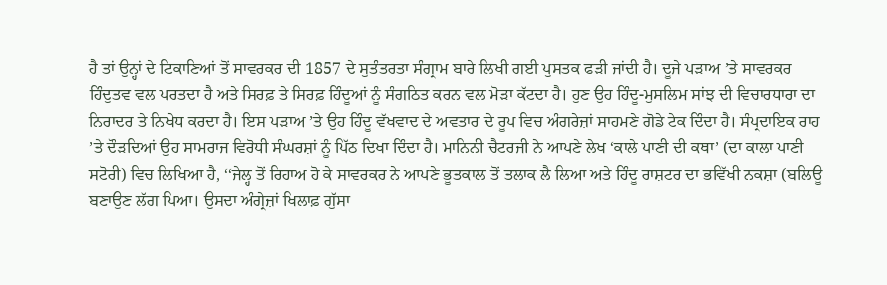ਹੈ ਤਾਂ ਉਨ੍ਹਾਂ ਦੇ ਟਿਕਾਣਿਆਂ ਤੋਂ ਸਾਵਰਕਰ ਦੀ 1857 ਦੇ ਸੁਤੰਤਰਤਾ ਸੰਗ੍ਰਾਮ ਬਾਰੇ ਲਿਖੀ ਗਈ ਪੁਸਤਕ ਫੜੀ ਜਾਂਦੀ ਹੈ। ਦੂਜੇ ਪੜਾਅ ’ਤੇ ਸਾਵਰਕਰ ਹਿੰਦੁਤਵ ਵਲ ਪਰਤਦਾ ਹੈ ਅਤੇ ਸਿਰਫ਼ ਤੇ ਸਿਰਫ਼ ਹਿੰਦੂਆਂ ਨੂੰ ਸੰਗਠਿਤ ਕਰਨ ਵਲ ਮੋੜਾ ਕੱਟਦਾ ਹੈ। ਹੁਣ ਉਹ ਹਿੰਦੂ-ਮੁਸਲਿਮ ਸਾਂਝ ਦੀ ਵਿਚਾਰਧਾਰਾ ਦਾ ਨਿਰਾਦਰ ਤੇ ਨਿਖੇਧ ਕਰਦਾ ਹੈ। ਇਸ ਪੜਾਅ ’ਤੇ ਉਹ ਹਿੰਦੂ ਵੱਖਵਾਦ ਦੇ ਅਵਤਾਰ ਦੇ ਰੂਪ ਵਿਚ ਅੰਗਰੇਜ਼ਾਂ ਸਾਹਮਣੇ ਗੋਡੇ ਟੇਕ ਦਿੰਦਾ ਹੈ। ਸੰਪ੍ਰਦਾਇਕ ਰਾਹ ’ਤੇ ਦੌੜਦਿਆਂ ਉਹ ਸਾਮਰਾਜ ਵਿਰੋਧੀ ਸੰਘਰਸ਼ਾਂ ਨੂੰ ਪਿੱਠ ਦਿਖਾ ਦਿੰਦਾ ਹੈ। ਮਾਨਿਨੀ ਚੈਟਰਜੀ ਨੇ ਆਪਣੇ ਲੇਖ ‘ਕਾਲੇ ਪਾਣੀ ਦੀ ਕਥਾ’ (ਦਾ ਕਾਲਾ ਪਾਣੀ ਸਟੋਰੀ) ਵਿਚ ਲਿਖਿਆ ਹੈ, ‘‘ਜੇਲ੍ਹ ਤੋਂ ਰਿਹਾਅ ਹੋ ਕੇ ਸਾਵਰਕਰ ਨੇ ਆਪਣੇ ਭੂਤਕਾਲ ਤੋਂ ਤਲਾਕ ਲੈ ਲਿਆ ਅਤੇ ਹਿੰਦੂ ਰਾਸ਼ਟਰ ਦਾ ਭਵਿੱਖੀ ਨਕਸ਼ਾ (ਬਲਿਊ ਬਣਾਉਣ ਲੱਗ ਪਿਆ। ਉਸਦਾ ਅੰਗ੍ਰੇਜ਼ਾਂ ਖਿਲਾਫ਼ ਗੁੱਸਾ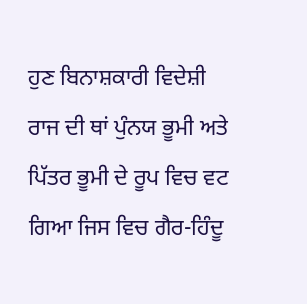ਹੁਣ ਬਿਨਾਸ਼ਕਾਰੀ ਵਿਦੇਸ਼ੀ ਰਾਜ ਦੀ ਥਾਂ ਪੁੰਨਯ ਭੂਮੀ ਅਤੇ ਪਿੱਤਰ ਭੂਮੀ ਦੇ ਰੂਪ ਵਿਚ ਵਟ ਗਿਆ ਜਿਸ ਵਿਚ ਗੈਰ-ਹਿੰਦੂ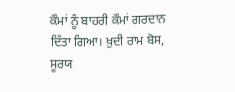ਕੌਮਾਂ ਨੂੰ ਬਾਹਰੀ ਕੌਮਾਂ ਗਰਦਾਨ ਦਿੱਤਾ ਗਿਆ। ਖ਼ੁਦੀ ਰਾਮ ਬੋਸ, ਸੂਰਯ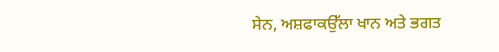ਸੇਨ, ਅਸ਼ਫਾਕਉੱਲਾ ਖਾਨ ਅਤੇ ਭਗਤ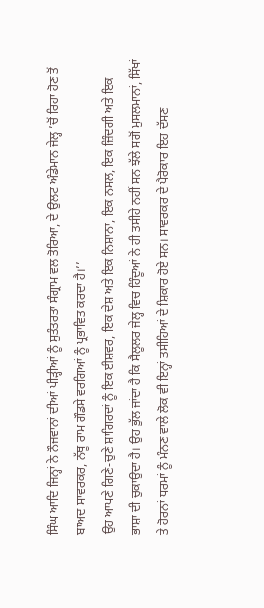ਸਿੰਘ ਆਦਿ ਜਿਨ੍ਹਾਂ ਨੇ ਨੌਜਵਾਨਾਂ ਦੀਆਂ ਪੀੜ੍ਹੀਆਂ ਨੂੰ ਸੁਤੰਤਰਤਾ ਸੰਗ੍ਰਾਮ ਵਲ ਤੋਰਿਆ, ਦੇ ਉਲਟ ਅੰਡੇਮਾਨ ਜੇਲ੍ਹ ’ਚੋਂ ਰਿਹਾ ਹੋਣ ਤੋਂ ਬਾਅਦ ਸਾਵਰਕਰ, ਨੱਥੂ ਰਾਮ ਗੌਡਸੇ ਵਰਗਿਆਂ ਨੂੰ ਪ੍ਰਭਾਵਿਤ ਕਰਦਾ ਹੈ।’’
ਉਹ ਆਪਣੇ ਗਿਣੇ-ਚੁਣੇ ਸ਼ਾਗਿਰਦਾਂ ਨੂੰ ਇਕ ਈਸ਼ਵਰ, ਇਕ ਦੇਸ਼ ਅਤੇ ਇਕ ਨਿਸ਼ਾਨਾ, ਇਕ ਨਸਲ, ਇਕ ਜ਼ਿੰਦਗੀ ਅਤੇ ਇਕ ਭਾਸ਼ਾ ਦੀ ਚੁਕਾਉਦਾ ਹੈ। ਉਹ ਭੁੱਲ ਜਾਂਦਾ ਹੈ ਕਿ ਸੈਲੂਲਰ ਜੇਲ੍ਹ ਵਿਚ ਹਿੰਦੂਆਂ ਨੇ ਹੀ ਤਸੀਹੇ ਨਹੀਂ ਸਨ ਝੱਲੇ ਸਗੋਂ ਮੁਸਲਮਾਨਾਂ, ਸਿੱਖਾਂ ਤੇ ਹੋਰਨਾਂ ਧਰਮਾਂ ਨੂੰ ਮੰਨਣ ਵਾਲੇ ਲੋਕ ਵੀ ਇਨ੍ਹਾਂ ਤਸੀਹਿਆਂ ਦੇ ਸ਼ਿਕਾਰ ਹੋਏ ਸਨ। ਸਾਵਰਕਰ ਦੇ ਪੈਰੋਕਾਰ ਇਹ ਦੱਸਣ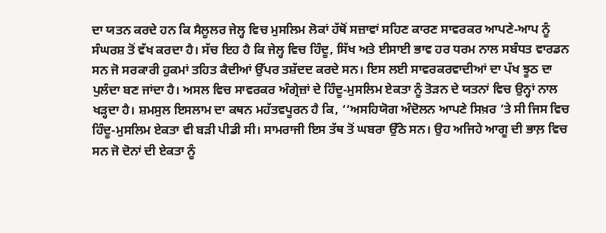ਦਾ ਯਤਨ ਕਰਦੇ ਹਨ ਕਿ ਸੈਲੂਲਰ ਜੇਲ੍ਹ ਵਿਚ ਮੁਸਲਿਮ ਲੋਕਾਂ ਹੱਥੋਂ ਸਜ਼ਾਵਾਂ ਸਹਿਣ ਕਾਰਣ ਸਾਵਰਕਰ ਆਪਣੇ-ਆਪ ਨੂੰ ਸੰਘਰਸ਼ ਤੋਂ ਵੱਖ ਕਰਦਾ ਹੈ। ਸੱਚ ਇਹ ਹੈ ਕਿ ਜੇਲ੍ਹ ਵਿਚ ਹਿੰਦੂ, ਸਿੱਖ ਅਤੇ ਈਸਾਈ ਭਾਵ ਹਰ ਧਰਮ ਨਾਲ ਸਬੰਧਤ ਵਾਰਡਨ ਸਨ ਜੋ ਸਰਕਾਰੀ ਹੁਕਮਾਂ ਤਹਿਤ ਕੈਦੀਆਂ ਉੱਪਰ ਤਸ਼ੱਦਦ ਕਰਦੇ ਸਨ। ਇਸ ਲਈ ਸਾਵਰਕਰਵਾਦੀਆਂ ਦਾ ਪੱਖ ਝੂਠ ਦਾ ਪੁਲੰਦਾ ਬਣ ਜਾਂਦਾ ਹੈ। ਅਸਲ ਵਿਚ ਸਾਵਰਕਰ ਅੰਗ੍ਰੇਜ਼ਾਂ ਦੇ ਹਿੰਦੂ-ਮੁਸਲਿਮ ਏਕਤਾ ਨੂੰ ਤੋੜਨ ਦੇ ਯਤਨਾਂ ਵਿਚ ਉਨ੍ਹਾਂ ਨਾਲ ਖੜ੍ਹਦਾ ਹੈ। ਸ਼ਮਸੁਲ ਇਸਲਾਮ ਦਾ ਕਥਨ ਮਹੱਤਵਪੂਰਨ ਹੈ ਕਿ, ‘‘ਅਸਹਿਯੋਗ ਅੰਦੋਲਨ ਆਪਣੇ ਸਿਖ਼ਰ ’ਤੇ ਸੀ ਜਿਸ ਵਿਚ ਹਿੰਦੂ-ਮੁਸਲਿਮ ਏਕਤਾ ਵੀ ਬੜੀ ਪੀਡੀ ਸੀ। ਸਾਮਰਾਜੀ ਇਸ ਤੱਥ ਤੋਂ ਘਬਰਾ ਉੱਠੇ ਸਨ। ਉਹ ਅਜਿਹੇ ਆਗੂ ਦੀ ਭਾਲ਼ ਵਿਚ ਸਨ ਜੋ ਦੋਨਾਂ ਦੀ ਏਕਤਾ ਨੂੰ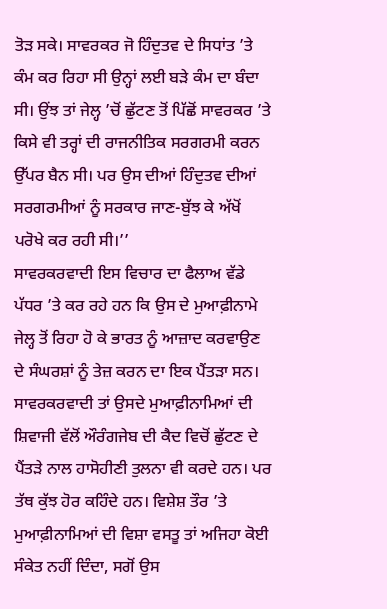ਤੋੜ ਸਕੇ। ਸਾਵਰਕਰ ਜੋ ਹਿੰਦੁਤਵ ਦੇ ਸਿਧਾਂਤ ’ਤੇ ਕੰਮ ਕਰ ਰਿਹਾ ਸੀ ਉਨ੍ਹਾਂ ਲਈ ਬੜੇ ਕੰਮ ਦਾ ਬੰਦਾ ਸੀ। ਉਂਝ ਤਾਂ ਜੇਲ੍ਹ ’ਚੋਂ ਛੁੱਟਣ ਤੋਂ ਪਿੱਛੋਂ ਸਾਵਰਕਰ ’ਤੇ ਕਿਸੇ ਵੀ ਤਰ੍ਹਾਂ ਦੀ ਰਾਜਨੀਤਿਕ ਸਰਗਰਮੀ ਕਰਨ ਉੱਪਰ ਬੈਨ ਸੀ। ਪਰ ਉਸ ਦੀਆਂ ਹਿੰਦੁਤਵ ਦੀਆਂ ਸਰਗਰਮੀਆਂ ਨੂੰ ਸਰਕਾਰ ਜਾਣ-ਬੁੱਝ ਕੇ ਅੱਖੋਂ ਪਰੋਖੇ ਕਰ ਰਹੀ ਸੀ।’’
ਸਾਵਰਕਰਵਾਦੀ ਇਸ ਵਿਚਾਰ ਦਾ ਫੈਲਾਅ ਵੱਡੇ ਪੱਧਰ ’ਤੇ ਕਰ ਰਹੇ ਹਨ ਕਿ ਉਸ ਦੇ ਮੁਆਫ਼ੀਨਾਮੇ ਜੇਲ੍ਹ ਤੋਂ ਰਿਹਾ ਹੋ ਕੇ ਭਾਰਤ ਨੂੰ ਆਜ਼ਾਦ ਕਰਵਾਉਣ ਦੇ ਸੰਘਰਸ਼ਾਂ ਨੂੰ ਤੇਜ਼ ਕਰਨ ਦਾ ਇਕ ਪੈਂਤੜਾ ਸਨ। ਸਾਵਰਕਰਵਾਦੀ ਤਾਂ ਉਸਦੇ ਮੁਆਫ਼ੀਨਾਮਿਆਂ ਦੀ ਸ਼ਿਵਾਜੀ ਵੱਲੋਂ ਔਰੰਗਜੇਬ ਦੀ ਕੈਦ ਵਿਚੋਂ ਛੁੱਟਣ ਦੇ ਪੈਂਤੜੇ ਨਾਲ ਹਾਸੋਹੀਣੀ ਤੁਲਨਾ ਵੀ ਕਰਦੇ ਹਨ। ਪਰ ਤੱਥ ਕੁੱਝ ਹੋਰ ਕਹਿੰਦੇ ਹਨ। ਵਿਸ਼ੇਸ਼ ਤੌਰ ’ਤੇ ਮੁਆਫ਼ੀਨਾਮਿਆਂ ਦੀ ਵਿਸ਼ਾ ਵਸਤੂ ਤਾਂ ਅਜਿਹਾ ਕੋਈ ਸੰਕੇਤ ਨਹੀਂ ਦਿੰਦਾ, ਸਗੋਂ ਉਸ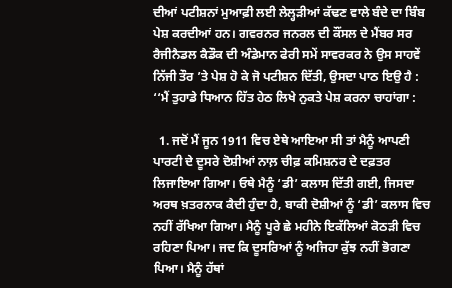ਦੀਆਂ ਪਟੀਸ਼ਨਾਂ ਮੁਆਫ਼ੀ ਲਈ ਲੇਲ੍ਹੜੀਆਂ ਕੱਢਣ ਵਾਲੇ ਬੰਦੇ ਦਾ ਬਿੰਬ ਪੇਸ਼ ਕਰਦੀਆਂ ਹਨ। ਗਵਰਨਰ ਜਨਰਲ ਦੀ ਕੌਂਸਲ ਦੇ ਮੈਂਬਰ ਸਰ ਰੈਜੀਨੈਡਲ ਕੈਡੌਕ ਦੀ ਅੰਡੇਮਾਨ ਫੇਰੀ ਸਮੇਂ ਸਾਵਰਕਰ ਨੇ ਉਸ ਸਾਹਵੇਂ ਨਿੱਜੀ ਤੌਰ ’ਤੇ ਪੇਸ਼ ਹੋ ਕੇ ਜੋ ਪਟੀਸ਼ਨ ਦਿੱਤੀ, ਉਸਦਾ ਪਾਠ ਇਉ ਹੈ :
‘‘ਮੈਂ ਤੁਹਾਡੇ ਧਿਆਨ ਹਿੱਤ ਹੇਠ ਲਿਖੇ ਨੁਕਤੇ ਪੇਸ਼ ਕਰਨਾ ਚਾਹਾਂਗਾ :

  1. ਜਦੋਂ ਮੈਂ ਜੂਨ 1911 ਵਿਚ ਏਥੇ ਆਇਆ ਸੀ ਤਾਂ ਮੈਨੂੰ ਆਪਣੀ ਪਾਰਟੀ ਦੇ ਦੂਸਰੇ ਦੋਸ਼ੀਆਂ ਨਾਲ਼ ਚੀਫ਼ ਕਮਿਸ਼ਨਰ ਦੇ ਦਫ਼ਤਰ ਲਿਜਾਇਆ ਗਿਆ। ਓਥੇ ਮੈਨੂੰ ‘ਡੀ’ ਕਲਾਸ ਦਿੱਤੀ ਗਈ, ਜਿਸਦਾ ਅਰਥ ਖ਼ਤਰਨਾਕ ਕੈਦੀ ਹੁੰਦਾ ਹੈ, ਬਾਕੀ ਦੋਸ਼ੀਆਂ ਨੂੰ ‘ਡੀ’ ਕਲਾਸ ਵਿਚ ਨਹੀਂ ਰੱਖਿਆ ਗਿਆ। ਮੈਨੂੰ ਪੂਰੇ ਛੇ ਮਹੀਨੇ ਇਕੱਲਿਆਂ ਕੋਠੜੀ ਵਿਚ ਰਹਿਣਾ ਪਿਆ। ਜਦ ਕਿ ਦੂਸਰਿਆਂ ਨੂੰ ਅਜਿਹਾ ਕੁੱਝ ਨਹੀਂ ਭੋਗਣਾ ਪਿਆ। ਮੈਨੂੰ ਹੱਥਾਂ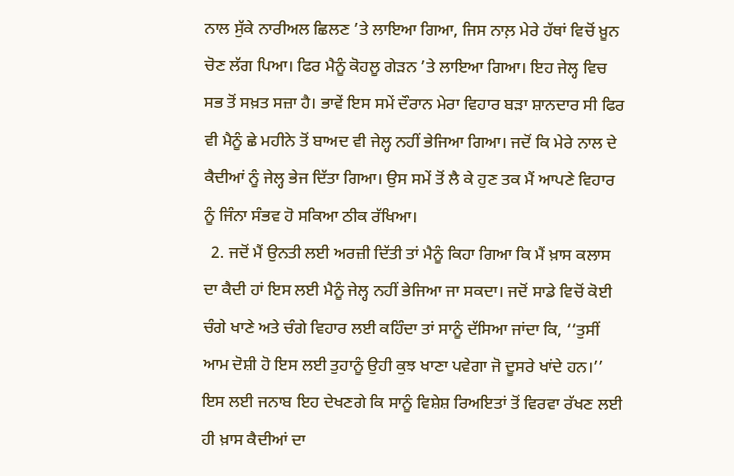ਨਾਲ ਸੁੱਕੇ ਨਾਰੀਅਲ ਛਿਲਣ ’ਤੇ ਲਾਇਆ ਗਿਆ, ਜਿਸ ਨਾਲ਼ ਮੇਰੇ ਹੱਥਾਂ ਵਿਚੋਂ ਖ਼ੂਨ ਚੋਣ ਲੱਗ ਪਿਆ। ਫਿਰ ਮੈਨੂੰ ਕੋਹਲੂ ਗੇੜਨ ’ਤੇ ਲਾਇਆ ਗਿਆ। ਇਹ ਜੇਲ੍ਹ ਵਿਚ ਸਭ ਤੋਂ ਸਖ਼ਤ ਸਜ਼ਾ ਹੈ। ਭਾਵੇਂ ਇਸ ਸਮੇਂ ਦੌਰਾਨ ਮੇਰਾ ਵਿਹਾਰ ਬੜਾ ਸ਼ਾਨਦਾਰ ਸੀ ਫਿਰ ਵੀ ਮੈਨੂੰ ਛੇ ਮਹੀਨੇ ਤੋਂ ਬਾਅਦ ਵੀ ਜੇਲ੍ਹ ਨਹੀਂ ਭੇਜਿਆ ਗਿਆ। ਜਦੋਂ ਕਿ ਮੇਰੇ ਨਾਲ ਦੇ ਕੈਦੀਆਂ ਨੂੰ ਜੇਲ੍ਹ ਭੇਜ ਦਿੱਤਾ ਗਿਆ। ਉਸ ਸਮੇਂ ਤੋਂ ਲੈ ਕੇ ਹੁਣ ਤਕ ਮੈਂ ਆਪਣੇ ਵਿਹਾਰ ਨੂੰ ਜਿੰਨਾ ਸੰਭਵ ਹੋ ਸਕਿਆ ਠੀਕ ਰੱਖਿਆ।
  2. ਜਦੋਂ ਮੈਂ ਉਨਤੀ ਲਈ ਅਰਜ਼ੀ ਦਿੱਤੀ ਤਾਂ ਮੈਨੂੰ ਕਿਹਾ ਗਿਆ ਕਿ ਮੈਂ ਖ਼ਾਸ ਕਲਾਸ ਦਾ ਕੈਦੀ ਹਾਂ ਇਸ ਲਈ ਮੈਨੂੰ ਜੇਲ੍ਹ ਨਹੀਂ ਭੇਜਿਆ ਜਾ ਸਕਦਾ। ਜਦੋਂ ਸਾਡੇ ਵਿਚੋਂ ਕੋਈ ਚੰਗੇ ਖਾਣੇ ਅਤੇ ਚੰਗੇ ਵਿਹਾਰ ਲਈ ਕਹਿੰਦਾ ਤਾਂ ਸਾਨੂੰ ਦੱਸਿਆ ਜਾਂਦਾ ਕਿ, ‘‘ਤੁਸੀਂ ਆਮ ਦੋਸ਼ੀ ਹੋ ਇਸ ਲਈ ਤੁਹਾਨੂੰ ਉਹੀ ਕੁਝ ਖਾਣਾ ਪਵੇਗਾ ਜੋ ਦੂਸਰੇ ਖਾਂਦੇ ਹਨ।’’ ਇਸ ਲਈ ਜਨਾਬ ਇਹ ਦੇਖਣਗੇ ਕਿ ਸਾਨੂੰ ਵਿਸ਼ੇਸ਼ ਰਿਅਇਤਾਂ ਤੋਂ ਵਿਰਵਾ ਰੱਖਣ ਲਈ ਹੀ ਖ਼ਾਸ ਕੈਦੀਆਂ ਦਾ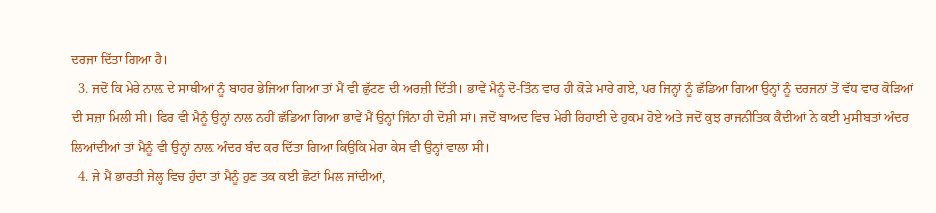ਦਰਜਾ ਦਿੱਤਾ ਗਿਆ ਹੈ।
  3. ਜਦੋਂ ਕਿ ਮੇਰੇ ਨਾਲ਼ ਦੇ ਸਾਥੀਆਂ ਨੂੰ ਬਾਹਰ ਭੇਜਿਆ ਗਿਆ ਤਾਂ ਮੈਂ ਵੀ ਛੁੱਟਣ ਦੀ ਅਰਜ਼ੀ ਦਿੱਤੀ। ਭਾਵੇਂ ਮੈਨੂੰ ਦੋ-ਤਿੰਨ ਵਾਰ ਹੀ ਕੋੜੇ ਮਾਰੇ ਗਏ, ਪਰ ਜਿਨ੍ਹਾਂ ਨੂੰ ਛੱਡਿਆ ਗਿਆ ਉਨ੍ਹਾਂ ਨੂੰ ਦਰਜਨਾਂ ਤੋਂ ਵੱਧ ਵਾਰ ਕੋੜਿਆਂ ਦੀ ਸਜ਼ਾ ਮਿਲੀ ਸੀ। ਫਿਰ ਵੀ ਮੈਨੂੰ ਉਨ੍ਹਾਂ ਨਾਲ ਨਹੀਂ ਛੱਡਿਆ ਗਿਆ ਭਾਵੇਂ ਮੈਂ ਉਨ੍ਹਾਂ ਜਿੰਨਾ ਹੀ ਦੋਸ਼ੀ ਸਾਂ। ਜਦੋਂ ਬਾਅਦ ਵਿਚ ਮੇਰੀ ਰਿਹਾਈ ਦੇ ਹੁਕਮ ਹੋਏ ਅਤੇ ਜਦੋਂ ਕੁਝ ਰਾਜਨੀਤਿਕ ਕੈਦੀਆਂ ਨੇ ਕਈ ਮੁਸੀਬਤਾਂ ਅੰਦਰ ਲਿਆਂਦੀਆਂ ਤਾਂ ਮੈਨੂੰ ਵੀ ਉਨ੍ਹਾਂ ਨਾਲ਼ ਅੰਦਰ ਬੰਦ ਕਰ ਦਿੱਤਾ ਗਿਆ ਕਿਉਕਿ ਮੇਰਾ ਕੇਸ ਵੀ ਉਨ੍ਹਾਂ ਵਾਲਾ ਸੀ।
  4. ਜੇ ਮੈਂ ਭਾਰਤੀ ਜੇਲ੍ਹ ਵਿਚ ਹੁੰਦਾ ਤਾਂ ਮੈਨੂੰ ਹੁਣ ਤਕ ਕਈ ਛੋਟਾਂ ਮਿਲ ਜਾਂਦੀਆਂ,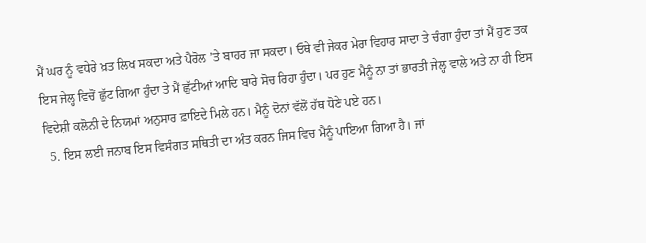ਮੈਂ ਘਰ ਨੂੰ ਵਧੇਰੇ ਖ਼ਤ ਲਿਖ ਸਕਦਾ ਅਤੇ ਪੈਰੋਲ ’ਤੇ ਬਾਹਰ ਜਾ ਸਕਦਾ। ਓਥੇ ਵੀ ਜੇਕਰ ਮੇਰਾ ਵਿਹਾਰ ਸਾਦਾ ਤੇ ਚੰਗਾ ਹੁੰਦਾ ਤਾਂ ਮੈਂ ਹੁਣ ਤਕ ਇਸ ਜੇਲ੍ਹ ਵਿਚੋਂ ਛੁੱਟ ਗਿਆ ਹੁੰਦਾ ਤੇ ਮੈਂ ਛੁੱਟੀਆਂ ਆਦਿ ਬਾਰੇ ਸੋਚ ਰਿਹਾ ਹੁੰਦਾ। ਪਰ ਹੁਣ ਮੈਨੂੰ ਨਾ ਤਾਂ ਭਾਰਤੀ ਜੇਲ੍ਹ ਵਾਲੇ ਅਤੇ ਨਾ ਹੀ ਇਸ ਵਿਦੇਸ਼ੀ ਕਲੋਨੀ ਦੇ ਨਿਯਮਾਂ ਅਨੁਸਾਰ ਫ਼ਾਇਦੇ ਮਿਲੇ ਹਨ। ਮੈਨੂੰ ਦੋਨਾਂ ਵੱਲੋਂ ਹੱਥ ਧੋਣੇ ਪਏ ਹਨ।
  5. ਇਸ ਲਈ ਜਨਾਬ ਇਸ ਵਿਸੰਗਤ ਸਥਿਤੀ ਦਾ ਅੰਤ ਕਰਨ ਜਿਸ ਵਿਚ ਮੈਨੂੰ ਪਾਇਆ ਗਿਆ ਹੈ। ਜਾਂ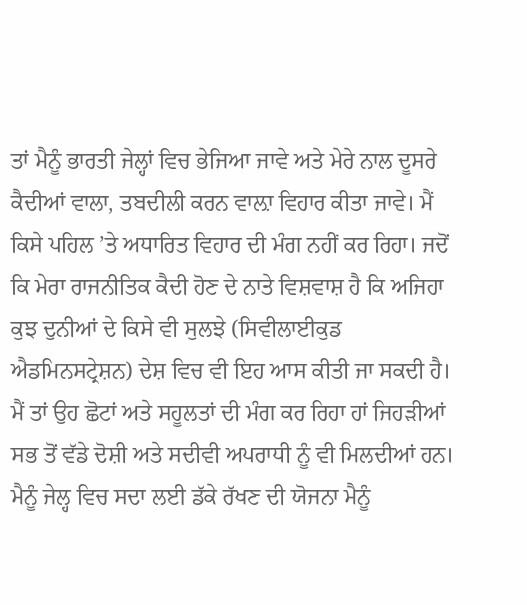ਤਾਂ ਮੈਨੂੰ ਭਾਰਤੀ ਜੇਲ੍ਹਾਂ ਵਿਚ ਭੇਜਿਆ ਜਾਵੇ ਅਤੇ ਮੇਰੇ ਨਾਲ ਦੂਸਰੇ ਕੈਦੀਆਂ ਵਾਲਾ, ਤਬਦੀਲੀ ਕਰਨ ਵਾਲ਼ਾ ਵਿਹਾਰ ਕੀਤਾ ਜਾਵੇ। ਮੈਂ ਕਿਸੇ ਪਹਿਲ ’ਤੇ ਅਧਾਰਿਤ ਵਿਹਾਰ ਦੀ ਮੰਗ ਨਹੀਂ ਕਰ ਰਿਹਾ। ਜਦੋਂ ਕਿ ਮੇਰਾ ਰਾਜਨੀਤਿਕ ਕੈਦੀ ਹੋਣ ਦੇ ਨਾਤੇ ਵਿਸ਼ਵਾਸ਼ ਹੈ ਕਿ ਅਜਿਹਾ ਕੁਝ ਦੁਨੀਆਂ ਦੇ ਕਿਸੇ ਵੀ ਸੁਲਝੇ (ਸਿਵੀਲਾਈਕੁਡ ਐਡਮਿਨਸਟ੍ਰੇਸ਼ਨ) ਦੇਸ਼ ਵਿਚ ਵੀ ਇਹ ਆਸ ਕੀਤੀ ਜਾ ਸਕਦੀ ਹੈ। ਮੈਂ ਤਾਂ ਉਹ ਛੋਟਾਂ ਅਤੇ ਸਹੂਲਤਾਂ ਦੀ ਮੰਗ ਕਰ ਰਿਹਾ ਹਾਂ ਜਿਹੜੀਆਂ ਸਭ ਤੋਂ ਵੱਡੇ ਦੋਸ਼ੀ ਅਤੇ ਸਦੀਵੀ ਅਪਰਾਧੀ ਨੂੰ ਵੀ ਮਿਲਦੀਆਂ ਹਨ। ਮੈਨੂੰ ਜੇਲ੍ਹ ਵਿਚ ਸਦਾ ਲਈ ਡੱਕੇ ਰੱਖਣ ਦੀ ਯੋਜਨਾ ਮੈਨੂੰ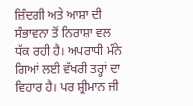ਜ਼ਿੰਦਗੀ ਅਤੇ ਆਸ਼ਾ ਦੀ ਸੰਭਾਵਨਾ ਤੋਂ ਨਿਰਾਸ਼ਾ ਵਲ ਧੱਕ ਰਹੀ ਹੈ। ਅਪਰਾਧੀ ਮੰਨੇ ਗਿਆਂ ਲਈ ਵੱਖਰੀ ਤਰ੍ਹਾਂ ਦਾ ਵਿਹਾਰ ਹੈ। ਪਰ ਸ਼੍ਰੀਮਾਨ ਜੀ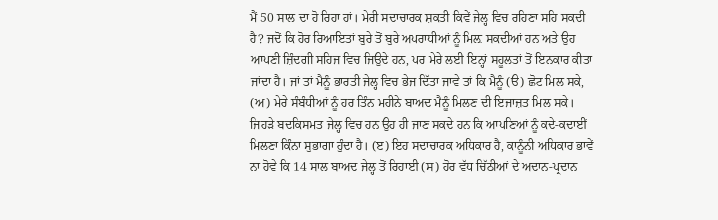ਮੈਂ 50 ਸਾਲ ਦਾ ਹੋ ਰਿਹਾ ਹਾਂ। ਮੇਰੀ ਸਦਾਚਾਰਕ ਸ਼ਕਤੀ ਕਿਵੇਂ ਜੇਲ੍ਹ ਵਿਚ ਰਹਿਣਾ ਸਹਿ ਸਕਦੀ ਹੈ? ਜਦੋਂ ਕਿ ਹੋਰ ਰਿਆਇਤਾਂ ਬੁਰੇ ਤੋਂ ਬੁਰੇ ਅਪਰਾਧੀਆਂ ਨੂੰ ਮਿਲ਼ ਸਕਦੀਆਂ ਹਨ ਅਤੇ ਉਹ ਆਪਣੀ ਜ਼ਿੰਦਗੀ ਸਹਿਜ ਵਿਚ ਜਿਉਦੇ ਹਨ, ਪਰ ਮੇਰੇ ਲਈ ਇਨ੍ਹਾਂ ਸਹੂਲਤਾਂ ਤੋਂ ਇਨਕਾਰ ਕੀਤਾ ਜਾਂਦਾ ਹੈ। ਜਾਂ ਤਾਂ ਮੈਨੂੰ ਭਾਰਤੀ ਜੇਲ੍ਹ ਵਿਚ ਭੇਜ ਦਿੱਤਾ ਜਾਵੇ ਤਾਂ ਕਿ ਮੈਨੂੰ (ੳ) ਛੋਟ ਮਿਲ ਸਕੇ, (ਅ) ਮੇਰੇ ਸੰਬੰਧੀਆਂ ਨੂੰ ਹਰ ਤਿੰਨ ਮਹੀਨੇ ਬਾਅਦ ਮੈਨੂੰ ਮਿਲਣ ਦੀ ਇਜਾਜ਼ਤ ਮਿਲ ਸਕੇ। ਜਿਹੜੇ ਬਦਕਿਸਮਤ ਜੇਲ੍ਹ ਵਿਚ ਹਨ ਉਹ ਹੀ ਜਾਣ ਸਕਦੇ ਹਨ ਕਿ ਆਪਣਿਆਂ ਨੂੰ ਕਦੇ-ਕਦਾਈਂ ਮਿਲਣਾ ਕਿੰਨਾ ਸੁਭਾਗਾ ਹੁੰਦਾ ਹੈ। (ੲ) ਇਹ ਸਦਾਚਾਰਕ ਅਧਿਕਾਰ ਹੈ, ਕਾਨੂੰਨੀ ਅਧਿਕਾਰ ਭਾਵੇਂ ਨਾ ਹੋਵੇ ਕਿ 14 ਸਾਲ ਬਾਅਦ ਜੇਲ੍ਹ ਤੋਂ ਰਿਹਾਈ (ਸ) ਹੋਰ ਵੱਧ ਚਿੱਠੀਆਂ ਦੇ ਅਦਾਨ-ਪ੍ਰਦਾਨ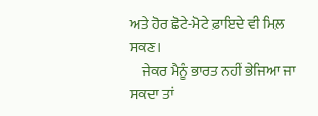ਅਤੇ ਹੋਰ ਛੋਟੇ-ਮੋਟੇ ਫ਼ਾਇਦੇ ਵੀ ਮਿਲ਼ ਸਕਣ।
    ਜੇਕਰ ਮੈਨੂੰ ਭਾਰਤ ਨਹੀਂ ਭੇਜਿਆ ਜਾ ਸਕਦਾ ਤਾਂ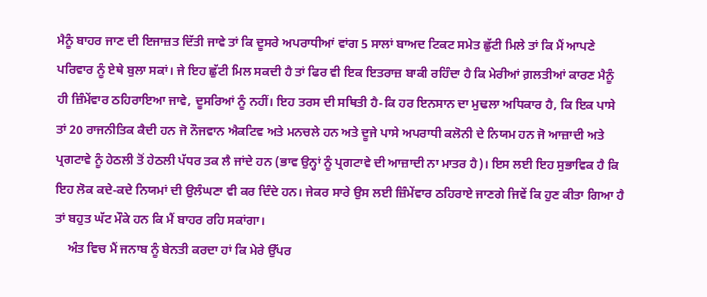ਮੈਨੂੰ ਬਾਹਰ ਜਾਣ ਦੀ ਇਜਾਜ਼ਤ ਦਿੱਤੀ ਜਾਵੇ ਤਾਂ ਕਿ ਦੂਸਰੇ ਅਪਰਾਧੀਆਂ ਵਾਂਗ 5 ਸਾਲਾਂ ਬਾਅਦ ਟਿਕਟ ਸਮੇਤ ਛੁੱਟੀ ਮਿਲੇ ਤਾਂ ਕਿ ਮੈਂ ਆਪਣੇ ਪਰਿਵਾਰ ਨੂੰ ਏਥੇ ਬੁਲਾ ਸਕਾਂ। ਜੇ ਇਹ ਛੁੱਟੀ ਮਿਲ ਸਕਦੀ ਹੈ ਤਾਂ ਫਿਰ ਵੀ ਇਕ ਇਤਰਾਜ਼ ਬਾਕੀ ਰਹਿੰਦਾ ਹੈ ਕਿ ਮੇਰੀਆਂ ਗ਼ਲਤੀਆਂ ਕਾਰਣ ਮੈਨੂੰ ਹੀ ਜ਼ਿੰਮੇਂਵਾਰ ਠਹਿਰਾਇਆ ਜਾਵੇ, ਦੂਸਰਿਆਂ ਨੂੰ ਨਹੀਂ। ਇਹ ਤਰਸ ਦੀ ਸਥਿਤੀ ਹੈ-ਕਿ ਹਰ ਇਨਸਾਨ ਦਾ ਮੁਢਲਾ ਅਧਿਕਾਰ ਹੈ, ਕਿ ਇਕ ਪਾਸੇ ਤਾਂ 20 ਰਾਜਨੀਤਿਕ ਕੈਦੀ ਹਨ ਜੋ ਨੌਜਵਾਨ ਐਕਟਿਵ ਅਤੇ ਮਨਚਲੇ ਹਨ ਅਤੇ ਦੂਜੇ ਪਾਸੇ ਅਪਰਾਧੀ ਕਲੋਨੀ ਦੇ ਨਿਯਮ ਹਨ ਜੋ ਆਜ਼ਾਦੀ ਅਤੇ ਪ੍ਰਗਟਾਵੇ ਨੂੰ ਹੇਠਲੀ ਤੋਂ ਹੇਠਲੀ ਪੱਧਰ ਤਕ ਲੈ ਜਾਂਦੇ ਹਨ (ਭਾਵ ਉਨ੍ਹਾਂ ਨੂੰ ਪ੍ਰਗਟਾਵੇ ਦੀ ਆਜ਼ਾਦੀ ਨਾ ਮਾਤਰ ਹੈ)। ਇਸ ਲਈ ਇਹ ਸੁਭਾਵਿਕ ਹੈ ਕਿ ਇਹ ਲੋਕ ਕਦੇ-ਕਦੇ ਨਿਯਮਾਂ ਦੀ ਉਲੰਘਣਾ ਵੀ ਕਰ ਦਿੰਦੇ ਹਨ। ਜੇਕਰ ਸਾਰੇ ਉਸ ਲਈ ਜ਼ਿੰਮੇਂਵਾਰ ਠਹਿਰਾਏ ਜਾਣਗੇ ਜਿਵੇਂ ਕਿ ਹੁਣ ਕੀਤਾ ਗਿਆ ਹੈ ਤਾਂ ਬਹੁਤ ਘੱਟ ਮੌਕੇ ਹਨ ਕਿ ਮੈਂ ਬਾਹਰ ਰਹਿ ਸਕਾਂਗਾ।
    ਅੰਤ ਵਿਚ ਮੈਂ ਜਨਾਬ ਨੂੰ ਬੇਨਤੀ ਕਰਦਾ ਹਾਂ ਕਿ ਮੇਰੇ ਉੱਪਰ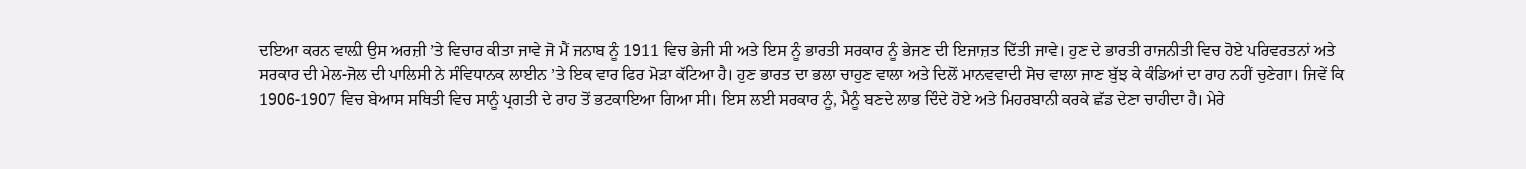ਦਇਆ ਕਰਨ ਵਾਲ਼ੀ ਉਸ ਅਰਜ਼ੀ ’ਤੇ ਵਿਚਾਰ ਕੀਤਾ ਜਾਵੇ ਜੋ ਮੈਂ ਜਨਾਬ ਨੂੰ 1911 ਵਿਚ ਭੇਜੀ ਸੀ ਅਤੇ ਇਸ ਨੂੰ ਭਾਰਤੀ ਸਰਕਾਰ ਨੂੰ ਭੇਜਣ ਦੀ ਇਜਾਜ਼ਤ ਦਿੱਤੀ ਜਾਵੇ। ਹੁਣ ਦੇ ਭਾਰਤੀ ਰਾਜਨੀਤੀ ਵਿਚ ਹੋਏ ਪਰਿਵਰਤਨਾਂ ਅਤੇ ਸਰਕਾਰ ਦੀ ਮੇਲ-ਜੋਲ ਦੀ ਪਾਲਿਸੀ ਨੇ ਸੰਵਿਧਾਨਕ ਲਾਈਨ ’ਤੇ ਇਕ ਵਾਰ ਫਿਰ ਮੋੜਾ ਕੱਟਿਆ ਹੈ। ਹੁਣ ਭਾਰਤ ਦਾ ਭਲਾ ਚਾਹੁਣ ਵਾਲਾ ਅਤੇ ਦਿਲੋਂ ਮਾਨਵਵਾਦੀ ਸੋਚ ਵਾਲਾ ਜਾਣ ਬੁੱਝ ਕੇ ਕੰਡਿਆਂ ਦਾ ਰਾਹ ਨਹੀਂ ਚੁਣੇਗਾ। ਜਿਵੇਂ ਕਿ 1906-1907 ਵਿਚ ਬੇਆਸ ਸਥਿਤੀ ਵਿਚ ਸਾਨੂੰ ਪ੍ਰਗਤੀ ਦੇ ਰਾਹ ਤੋਂ ਭਟਕਾਇਆ ਗਿਆ ਸੀ। ਇਸ ਲਈ ਸਰਕਾਰ ਨੂੰ, ਮੈਨੂੰ ਬਣਦੇ ਲਾਭ ਦਿੰਦੇ ਹੋਏ ਅਤੇ ਮਿਹਰਬਾਨੀ ਕਰਕੇ ਛੱਡ ਦੇਣਾ ਚਾਹੀਦਾ ਹੈ। ਮੇਰੇ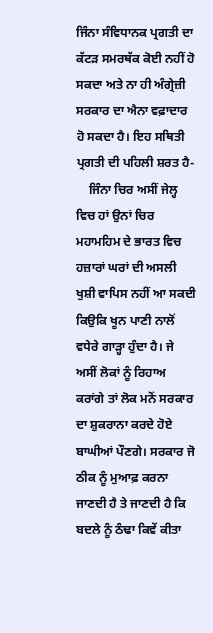ਜਿੰਨਾ ਸੰਵਿਧਾਨਕ ਪ੍ਰਗਤੀ ਦਾ ਕੱਟੜ ਸਮਰਥੱਕ ਕੋਈ ਨਹੀਂ ਹੋ ਸਕਦਾ ਅਤੇ ਨਾ ਹੀ ਅੰਗ੍ਰੇਜ਼ੀ ਸਰਕਾਰ ਦਾ ਐਨਾ ਵਫ਼ਾਦਾਰ ਹੋ ਸਕਦਾ ਹੈ। ਇਹ ਸਥਿਤੀ ਪ੍ਰਗਤੀ ਦੀ ਪਹਿਲੀ ਸ਼ਰਤ ਹੈ-
    ਜਿੰਨਾ ਚਿਰ ਅਸੀਂ ਜੇਲ੍ਹ ਵਿਚ ਹਾਂ ਉਨਾਂ ਚਿਰ ਮਹਾਮਹਿਮ ਦੇ ਭਾਰਤ ਵਿਚ ਹਜ਼ਾਰਾਂ ਘਰਾਂ ਦੀ ਅਸਲੀ ਖੁਸ਼ੀ ਵਾਪਿਸ ਨਹੀਂ ਆ ਸਕਦੀ ਕਿਉਕਿ ਖੂਨ ਪਾਣੀ ਨਾਲੋਂ ਵਧੇਰੇ ਗਾੜ੍ਹਾ ਹੁੰਦਾ ਹੈ। ਜੇ ਅਸੀਂ ਲੋਕਾਂ ਨੂੰ ਰਿਹਾਅ ਕਰਾਂਗੇ ਤਾਂ ਲੋਕ ਮਨੋਂ ਸਰਕਾਰ ਦਾ ਸ਼ੁਕਰਾਨਾ ਕਰਦੇ ਹੋਏ ਬਾਘੀਆਂ ਪੌਣਗੇ। ਸਰਕਾਰ ਜੋ ਠੀਕ ਨੂੰ ਮੁਆਫ਼ ਕਰਨਾ ਜਾਣਦੀ ਹੈ ਤੇ ਜਾਣਦੀ ਹੈ ਕਿ ਬਦਲੇ ਨੂੰ ਠੰਢਾ ਕਿਵੇਂ ਕੀਤਾ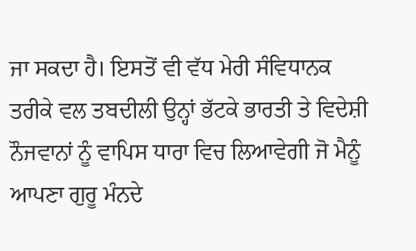ਜਾ ਸਕਦਾ ਹੈ। ਇਸਤੋਂ ਵੀ ਵੱਧ ਮੇਰੀ ਸੰਵਿਧਾਨਕ ਤਰੀਕੇ ਵਲ ਤਬਦੀਲੀ ਉਨ੍ਹਾਂ ਭੱਟਕੇ ਭਾਰਤੀ ਤੇ ਵਿਦੇਸ਼ੀ ਨੌਜਵਾਨਾਂ ਨੂੰ ਵਾਪਿਸ ਧਾਰਾ ਵਿਚ ਲਿਆਵੇਗੀ ਜੋ ਮੈਨੂੰ ਆਪਣਾ ਗੁਰੂ ਮੰਨਦੇ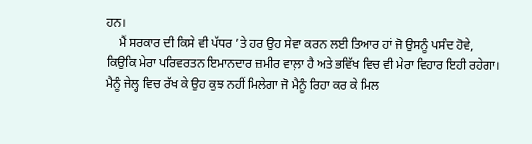ਹਨ।
    ਮੈਂ ਸਰਕਾਰ ਦੀ ਕਿਸੇ ਵੀ ਪੱਧਰ ’ਤੇ ਹਰ ਉਹ ਸੇਵਾ ਕਰਨ ਲਈ ਤਿਆਰ ਹਾਂ ਜੋ ਉਸਨੂੰ ਪਸੰਦ ਹੋਵੇ, ਕਿਉਕਿ ਮੇਰਾ ਪਰਿਵਰਤਨ ਇਮਾਨਦਾਰ ਜ਼ਮੀਰ ਵਾਲ਼ਾ ਹੈ ਅਤੇ ਭਵਿੱਖ ਵਿਚ ਵੀ ਮੇਰਾ ਵਿਹਾਰ ਇਹੀ ਰਹੇਗਾ। ਮੈਨੂੰ ਜੇਲ੍ਹ ਵਿਚ ਰੱਖ ਕੇ ਉਹ ਕੁਝ ਨਹੀਂ ਮਿਲੇਗਾ ਜੋ ਮੈਨੂੰ ਰਿਹਾ ਕਰ ਕੇ ਮਿਲ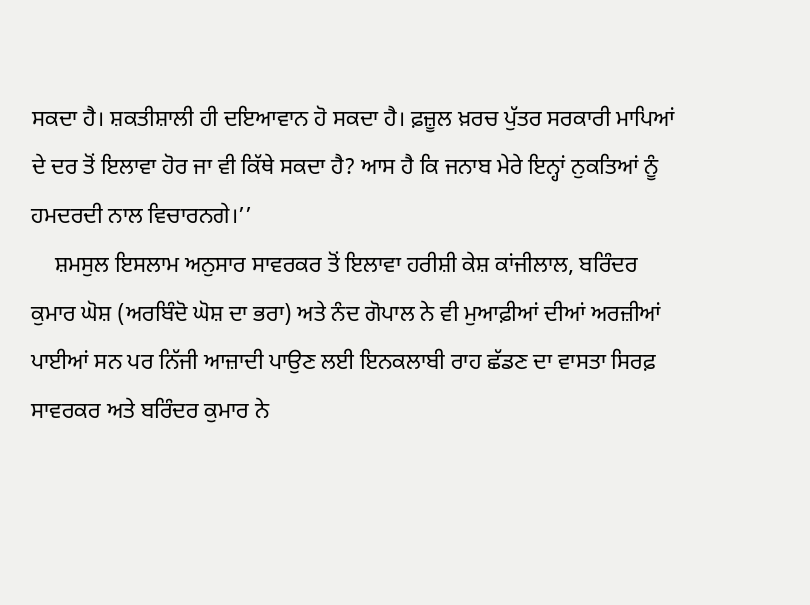ਸਕਦਾ ਹੈ। ਸ਼ਕਤੀਸ਼ਾਲੀ ਹੀ ਦਇਆਵਾਨ ਹੋ ਸਕਦਾ ਹੈ। ਫ਼ਜ਼ੂਲ ਖ਼ਰਚ ਪੁੱਤਰ ਸਰਕਾਰੀ ਮਾਪਿਆਂ ਦੇ ਦਰ ਤੋਂ ਇਲਾਵਾ ਹੋਰ ਜਾ ਵੀ ਕਿੱਥੇ ਸਕਦਾ ਹੈ? ਆਸ ਹੈ ਕਿ ਜਨਾਬ ਮੇਰੇ ਇਨ੍ਹਾਂ ਨੁਕਤਿਆਂ ਨੂੰ ਹਮਦਰਦੀ ਨਾਲ ਵਿਚਾਰਨਗੇ।’’
    ਸ਼ਮਸੁਲ ਇਸਲਾਮ ਅਨੁਸਾਰ ਸਾਵਰਕਰ ਤੋਂ ਇਲਾਵਾ ਹਰੀਸ਼ੀ ਕੇਸ਼ ਕਾਂਜੀਲਾਲ, ਬਰਿੰਦਰ ਕੁਮਾਰ ਘੋਸ਼ (ਅਰਬਿੰਦੋ ਘੋਸ਼ ਦਾ ਭਰਾ) ਅਤੇ ਨੰਦ ਗੋਪਾਲ ਨੇ ਵੀ ਮੁਆਫ਼ੀਆਂ ਦੀਆਂ ਅਰਜ਼ੀਆਂ ਪਾਈਆਂ ਸਨ ਪਰ ਨਿੱਜੀ ਆਜ਼ਾਦੀ ਪਾਉਣ ਲਈ ਇਨਕਲਾਬੀ ਰਾਹ ਛੱਡਣ ਦਾ ਵਾਸਤਾ ਸਿਰਫ਼ ਸਾਵਰਕਰ ਅਤੇ ਬਰਿੰਦਰ ਕੁਮਾਰ ਨੇ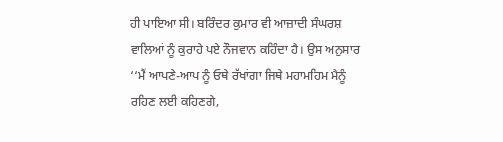ਹੀ ਪਾਇਆ ਸੀ। ਬਰਿੰਦਰ ਕੁਮਾਰ ਵੀ ਆਜ਼ਾਦੀ ਸੰਘਰਸ਼ ਵਾਲਿਆਂ ਨੂੰ ਕੁਰਾਹੇ ਪਏ ਨੌਜਵਾਨ ਕਹਿੰਦਾ ਹੈ। ਉਸ ਅਨੁਸਾਰ ‘‘ਮੈਂ ਆਪਣੇ-ਆਪ ਨੂੰ ਓਥੇ ਰੱਖਾਂਗਾ ਜਿਥੇ ਮਹਾਮਹਿਮ ਮੈਨੂੰ ਰਹਿਣ ਲਈ ਕਹਿਣਗੇ,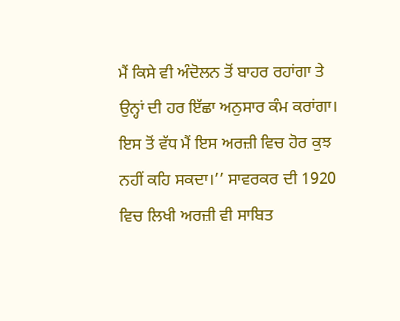ਮੈਂ ਕਿਸੇ ਵੀ ਅੰਦੋਲਨ ਤੋਂ ਬਾਹਰ ਰਹਾਂਗਾ ਤੇ ਉਨ੍ਹਾਂ ਦੀ ਹਰ ਇੱਛਾ ਅਨੁਸਾਰ ਕੰਮ ਕਰਾਂਗਾ। ਇਸ ਤੋਂ ਵੱਧ ਮੈਂ ਇਸ ਅਰਜ਼ੀ ਵਿਚ ਹੋਰ ਕੁਝ ਨਹੀਂ ਕਹਿ ਸਕਦਾ।’’ ਸਾਵਰਕਰ ਦੀ 1920 ਵਿਚ ਲਿਖੀ ਅਰਜ਼ੀ ਵੀ ਸਾਬਿਤ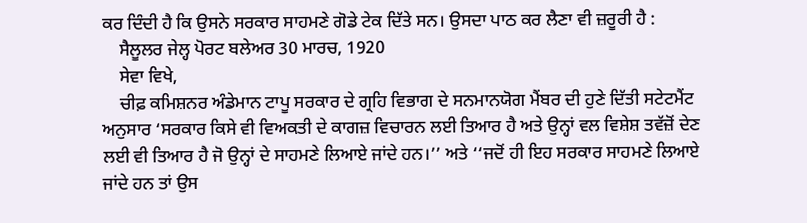ਕਰ ਦਿੰਦੀ ਹੈ ਕਿ ਉਸਨੇ ਸਰਕਾਰ ਸਾਹਮਣੇ ਗੋਡੇ ਟੇਕ ਦਿੱਤੇ ਸਨ। ਉਸਦਾ ਪਾਠ ਕਰ ਲੈਣਾ ਵੀ ਜ਼ਰੂਰੀ ਹੈ :
    ਸੈਲੂਲਰ ਜੇਲ੍ਹ ਪੋਰਟ ਬਲੇਅਰ 30 ਮਾਰਚ, 1920
    ਸੇਵਾ ਵਿਖੇ,
    ਚੀਫ਼ ਕਮਿਸ਼ਨਰ ਅੰਡੇਮਾਨ ਟਾਪੂ ਸਰਕਾਰ ਦੇ ਗ੍ਰਹਿ ਵਿਭਾਗ ਦੇ ਸਨਮਾਨਯੋਗ ਮੈਂਬਰ ਦੀ ਹੁਣੇ ਦਿੱਤੀ ਸਟੇਟਮੈਂਟ ਅਨੁਸਾਰ ‘ਸਰਕਾਰ ਕਿਸੇ ਵੀ ਵਿਅਕਤੀ ਦੇ ਕਾਗਜ਼ ਵਿਚਾਰਨ ਲਈ ਤਿਆਰ ਹੈ ਅਤੇ ਉਨ੍ਹਾਂ ਵਲ ਵਿਸ਼ੇਸ਼ ਤਵੱਜ਼ੋਂ ਦੇਣ ਲਈ ਵੀ ਤਿਆਰ ਹੈ ਜੋ ਉਨ੍ਹਾਂ ਦੇ ਸਾਹਮਣੇ ਲਿਆਏ ਜਾਂਦੇ ਹਨ।’’ ਅਤੇ ‘‘ਜਦੋਂ ਹੀ ਇਹ ਸਰਕਾਰ ਸਾਹਮਣੇ ਲਿਆਏ ਜਾਂਦੇ ਹਨ ਤਾਂ ਉਸ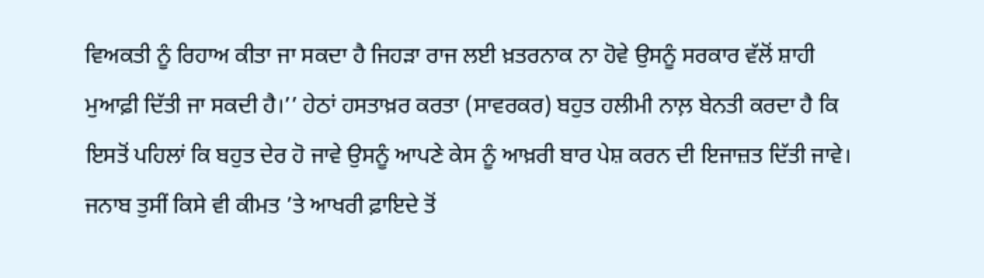ਵਿਅਕਤੀ ਨੂੰ ਰਿਹਾਅ ਕੀਤਾ ਜਾ ਸਕਦਾ ਹੈ ਜਿਹੜਾ ਰਾਜ ਲਈ ਖ਼ਤਰਨਾਕ ਨਾ ਹੋਵੇ ਉਸਨੂੰ ਸਰਕਾਰ ਵੱਲੋਂ ਸ਼ਾਹੀ ਮੁਆਫ਼ੀ ਦਿੱਤੀ ਜਾ ਸਕਦੀ ਹੈ।’’ ਹੇਠਾਂ ਹਸਤਾਖ਼ਰ ਕਰਤਾ (ਸਾਵਰਕਰ) ਬਹੁਤ ਹਲੀਮੀ ਨਾਲ਼ ਬੇਨਤੀ ਕਰਦਾ ਹੈ ਕਿ ਇਸਤੋਂ ਪਹਿਲਾਂ ਕਿ ਬਹੁਤ ਦੇਰ ਹੋ ਜਾਵੇ ਉਸਨੂੰ ਆਪਣੇ ਕੇਸ ਨੂੰ ਆਖ਼ਰੀ ਬਾਰ ਪੇਸ਼ ਕਰਨ ਦੀ ਇਜਾਜ਼ਤ ਦਿੱਤੀ ਜਾਵੇ। ਜਨਾਬ ਤੁਸੀਂ ਕਿਸੇ ਵੀ ਕੀਮਤ ’ਤੇ ਆਖਰੀ ਫ਼ਾਇਦੇ ਤੋਂ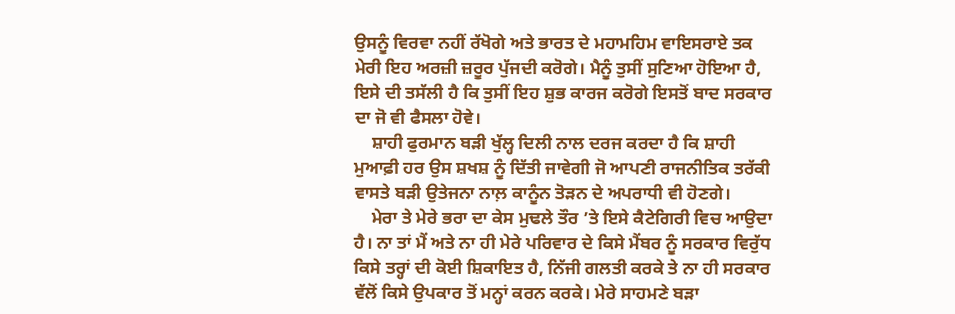ਉਸਨੂੰ ਵਿਰਵਾ ਨਹੀਂ ਰੱਖੋਗੇ ਅਤੇ ਭਾਰਤ ਦੇ ਮਹਾਮਹਿਮ ਵਾਇਸਰਾਏ ਤਕ ਮੇਰੀ ਇਹ ਅਰਜ਼ੀ ਜ਼ਰੂਰ ਪੁੱਜਦੀ ਕਰੋਗੇ। ਮੈਨੂੰ ਤੁਸੀਂ ਸੁਣਿਆ ਹੋਇਆ ਹੈ, ਇਸੇ ਦੀ ਤਸੱਲੀ ਹੈ ਕਿ ਤੁਸੀਂ ਇਹ ਸ਼ੁਭ ਕਾਰਜ ਕਰੋਗੇ ਇਸਤੋਂ ਬਾਦ ਸਰਕਾਰ ਦਾ ਜੋ ਵੀ ਫੈਸਲਾ ਹੋਵੇ।
    ਸ਼ਾਹੀ ਫੁਰਮਾਨ ਬੜੀ ਖੁੱਲ੍ਹ ਦਿਲੀ ਨਾਲ ਦਰਜ ਕਰਦਾ ਹੈ ਕਿ ਸ਼ਾਹੀ ਮੁਆਫ਼ੀ ਹਰ ਉਸ ਸ਼ਖਸ਼ ਨੂੰ ਦਿੱਤੀ ਜਾਵੇਗੀ ਜੋ ਆਪਣੀ ਰਾਜਨੀਤਿਕ ਤਰੱਕੀ ਵਾਸਤੇ ਬੜੀ ਉਤੇਜਨਾ ਨਾਲ਼ ਕਾਨੂੰਨ ਤੋੜਨ ਦੇ ਅਪਰਾਧੀ ਵੀ ਹੋਣਗੇ।
    ਮੇਰਾ ਤੇ ਮੇਰੇ ਭਰਾ ਦਾ ਕੇਸ ਮੁਢਲੇ ਤੌਰ ’ਤੇ ਇਸੇ ਕੈਟੇਗਿਰੀ ਵਿਚ ਆਉਦਾ ਹੈ। ਨਾ ਤਾਂ ਮੈਂ ਅਤੇ ਨਾ ਹੀ ਮੇਰੇ ਪਰਿਵਾਰ ਦੇ ਕਿਸੇ ਮੈਂਬਰ ਨੂੰ ਸਰਕਾਰ ਵਿਰੁੱਧ ਕਿਸੇ ਤਰ੍ਹਾਂ ਦੀ ਕੋਈ ਸ਼ਿਕਾਇਤ ਹੈ, ਨਿੱਜੀ ਗਲਤੀ ਕਰਕੇ ਤੇ ਨਾ ਹੀ ਸਰਕਾਰ ਵੱਲੋਂ ਕਿਸੇ ਉਪਕਾਰ ਤੋਂ ਮਨ੍ਹਾਂ ਕਰਨ ਕਰਕੇ। ਮੇਰੇ ਸਾਹਮਣੇ ਬੜਾ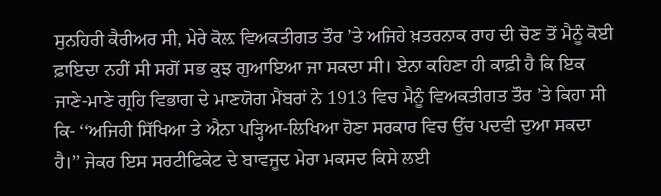ਸੁਨਹਿਰੀ ਕੈਰੀਅਰ ਸੀ, ਮੇਰੇ ਕੋਲ਼ ਵਿਅਕਤੀਗਤ ਤੌਰ ’ਤੇ ਅਜਿਹੇ ਖ਼ਤਰਨਾਕ ਰਾਹ ਦੀ ਚੋਣ ਤੋਂ ਮੈਨੂੰ ਕੋਈ ਫ਼ਾਇਦਾ ਨਹੀਂ ਸੀ ਸਗੋਂ ਸਭ ਕੁਝ ਗੁਆਇਆ ਜਾ ਸਕਦਾ ਸੀ। ਏਨਾ ਕਹਿਣਾ ਹੀ ਕਾਫ਼ੀ ਹੈ ਕਿ ਇਕ ਜਾਣੇ-ਮਾਣੇ ਗ੍ਰਹਿ ਵਿਭਾਗ ਦੇ ਮਾਣਯੋਗ ਮੈਂਬਰਾਂ ਨੇ 1913 ਵਿਚ ਮੈਨੂੰ ਵਿਅਕਤੀਗਤ ਤੌਰ ’ਤੇ ਕਿਹਾ ਸੀ ਕਿ- ‘‘ਅਜਿਹੀ ਸਿੱਖਿਆ ਤੇ ਐਨਾ ਪੜ੍ਹਿਆ-ਲਿਖਿਆ ਹੋਣਾ ਸਰਕਾਰ ਵਿਚ ਉੱਚ ਪਦਵੀ ਦੁਆ ਸਕਦਾ ਹੈ।’’ ਜੇਕਰ ਇਸ ਸਰਟੀਫਿਕੇਟ ਦੇ ਬਾਵਜੂਦ ਮੇਰਾ ਮਕਸਦ ਕਿਸੇ ਲਈ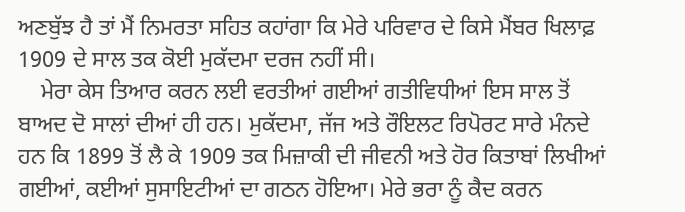ਅਣਬੁੱਝ ਹੈ ਤਾਂ ਮੈਂ ਨਿਮਰਤਾ ਸਹਿਤ ਕਹਾਂਗਾ ਕਿ ਮੇਰੇ ਪਰਿਵਾਰ ਦੇ ਕਿਸੇ ਮੈਂਬਰ ਖਿਲਾਫ਼ 1909 ਦੇ ਸਾਲ ਤਕ ਕੋਈ ਮੁਕੱਦਮਾ ਦਰਜ ਨਹੀਂ ਸੀ।
    ਮੇਰਾ ਕੇਸ ਤਿਆਰ ਕਰਨ ਲਈ ਵਰਤੀਆਂ ਗਈਆਂ ਗਤੀਵਿਧੀਆਂ ਇਸ ਸਾਲ ਤੋਂ ਬਾਅਦ ਦੋ ਸਾਲਾਂ ਦੀਆਂ ਹੀ ਹਨ। ਮੁਕੱਦਮਾ, ਜੱਜ ਅਤੇ ਰੌਇਲਟ ਰਿਪੋਰਟ ਸਾਰੇ ਮੰਨਦੇ ਹਨ ਕਿ 1899 ਤੋਂ ਲੈ ਕੇ 1909 ਤਕ ਮਿਜ਼ਾਕੀ ਦੀ ਜੀਵਨੀ ਅਤੇ ਹੋਰ ਕਿਤਾਬਾਂ ਲਿਖੀਆਂ ਗਈਆਂ, ਕਈਆਂ ਸੁਸਾਇਟੀਆਂ ਦਾ ਗਠਨ ਹੋਇਆ। ਮੇਰੇ ਭਰਾ ਨੂੰ ਕੈਦ ਕਰਨ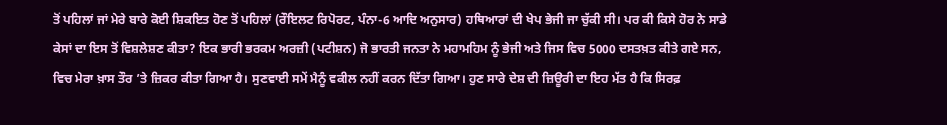ਤੋਂ ਪਹਿਲਾਂ ਜਾਂ ਮੇਰੇ ਬਾਰੇ ਕੋਈ ਸ਼ਿਕਇਤ ਹੋਣ ਤੋਂ ਪਹਿਲਾਂ (ਰੌਇਲਟ ਰਿਪੋਰਟ, ਪੰਨਾ-6 ਆਦਿ ਅਨੁਸਾਰ) ਹਥਿਆਰਾਂ ਦੀ ਖੇਪ ਭੇਜੀ ਜਾ ਚੁੱਕੀ ਸੀ। ਪਰ ਕੀ ਕਿਸੇ ਹੋਰ ਨੇ ਸਾਡੇ ਕੇਸਾਂ ਦਾ ਇਸ ਤੋਂ ਵਿਸ਼ਲੇਸ਼ਣ ਕੀਤਾ? ਇਕ ਭਾਰੀ ਭਰਕਮ ਅਰਜ਼ੀ (ਪਟੀਸ਼ਨ) ਜੋ ਭਾਰਤੀ ਜਨਤਾ ਨੇ ਮਹਾਮਹਿਮ ਨੂੰ ਭੇਜੀ ਅਤੇ ਜਿਸ ਵਿਚ 5000 ਦਸਤਖ਼ਤ ਕੀਤੇ ਗਏ ਸਨ, ਵਿਚ ਮੇਰਾ ਖ਼ਾਸ ਤੌਰ ’ਤੇ ਜ਼ਿਕਰ ਕੀਤਾ ਗਿਆ ਹੈ। ਸੁਣਵਾਈ ਸਮੇਂ ਮੈਨੂੰ ਵਕੀਲ ਨਹੀਂ ਕਰਨ ਦਿੱਤਾ ਗਿਆ। ਹੁਣ ਸਾਰੇ ਦੇਸ਼ ਦੀ ਜ਼ਿਊਰੀ ਦਾ ਇਹ ਮੱਤ ਹੈ ਕਿ ਸਿਰਫ਼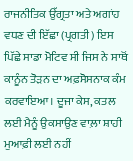ਰਾਜਨੀਤਿਕ ਉੱਗ੍ਰਤਾ ਅਤੇ ਅਗਾਂਹ ਵਧਣ ਦੀ ਇੱਛਾ (ਪ੍ਰਗਤੀ) ਇਸ ਪਿੱਛੇ ਸਾਡਾ ਮੋਟਿਵ ਸੀ ਜਿਸ ਨੇ ਸਾਥੋਂ ਕਾਨੂੰਨ ਤੋੜਨ ਦਾ ਅਫ਼ਸੋਸਨਾਕ ਕੰਮ ਕਰਵਾਇਆ। ਦੂਜਾ ਕੇਸ, ਕਤਲ ਲਈ ਮੈਨੂੰ ਉਕਸਾਉਣ ਵਾਲ਼ਾ ਸ਼ਾਹੀ ਮੁਆਫ਼ੀ ਲਈ ਨਹੀਂ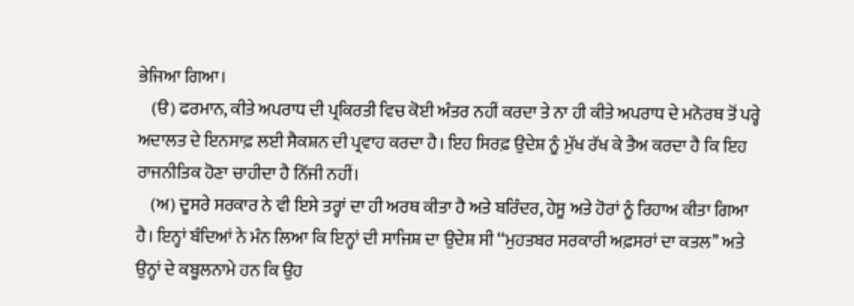ਭੇਜਿਆ ਗਿਆ।
    (ੳ) ਫਰਮਾਨ, ਕੀਤੇ ਅਪਰਾਧ ਦੀ ਪ੍ਰਕਿਰਤੀ ਵਿਚ ਕੋਈ ਅੰਤਰ ਨਹੀਂ ਕਰਦਾ ਤੇ ਨਾ ਹੀ ਕੀਤੇ ਅਪਰਾਧ ਦੇ ਮਨੋਰਥ ਤੋਂ ਪਰ੍ਹੇ ਅਦਾਲਤ ਦੇ ਇਨਸਾਫ਼ ਲਈ ਸੈਕਸ਼ਨ ਦੀ ਪ੍ਰਵਾਹ ਕਰਦਾ ਹੈ। ਇਹ ਸਿਰਫ਼ ਉਦੇਸ਼ ਨੂੰ ਮੁੱਖ ਰੱਖ ਕੇ ਤੈਅ ਕਰਦਾ ਹੈ ਕਿ ਇਹ ਰਾਜਨੀਤਿਕ ਹੋਣਾ ਚਾਹੀਦਾ ਹੈ ਨਿੱਜੀ ਨਹੀਂ।
    (ਅ) ਦੂਸਰੇ ਸਰਕਾਰ ਨੇ ਵੀ ਇਸੇ ਤਰ੍ਹਾਂ ਦਾ ਹੀ ਅਰਥ ਕੀਤਾ ਹੈ ਅਤੇ ਬਰਿੰਦਰ, ਹੇਸੂ ਅਤੇ ਹੋਰਾਂ ਨੂੰ ਰਿਹਾਅ ਕੀਤਾ ਗਿਆ ਹੈ। ਇਨ੍ਹਾਂ ਬੰਦਿਆਂ ਨੇ ਮੰਨ ਲਿਆ ਕਿ ਇਨ੍ਹਾਂ ਦੀ ਸਾਜਿਸ਼ ਦਾ ਉਦੇਸ਼ ਸੀ ‘‘ਮੁਹਤਬਰ ਸਰਕਾਰੀ ਅਫ਼ਸਰਾਂ ਦਾ ਕਤਲ’’ ਅਤੇ ਉਨ੍ਹਾਂ ਦੇ ਕਬੂਲਨਾਮੇ ਹਨ ਕਿ ਉਹ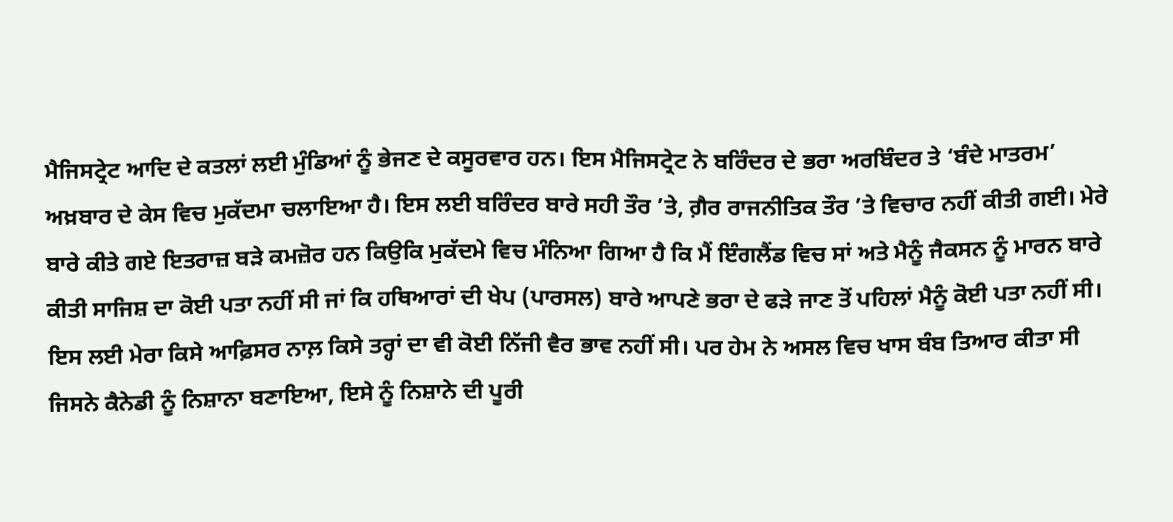ਮੈਜਿਸਟ੍ਰੇਟ ਆਦਿ ਦੇ ਕਤਲਾਂ ਲਈ ਮੁੰਡਿਆਂ ਨੂੰ ਭੇਜਣ ਦੇ ਕਸੂਰਵਾਰ ਹਨ। ਇਸ ਮੈਜਿਸਟ੍ਰੇਟ ਨੇ ਬਰਿੰਦਰ ਦੇ ਭਰਾ ਅਰਬਿੰਦਰ ਤੇ ‘ਬੰਦੇ ਮਾਤਰਮ’ ਅਖ਼ਬਾਰ ਦੇ ਕੇਸ ਵਿਚ ਮੁਕੱਦਮਾ ਚਲਾਇਆ ਹੈ। ਇਸ ਲਈ ਬਰਿੰਦਰ ਬਾਰੇ ਸਹੀ ਤੌਰ ’ਤੇ, ਗ਼ੈਰ ਰਾਜਨੀਤਿਕ ਤੌਰ ’ਤੇ ਵਿਚਾਰ ਨਹੀਂ ਕੀਤੀ ਗਈ। ਮੇਰੇ ਬਾਰੇ ਕੀਤੇ ਗਏ ਇਤਰਾਜ਼ ਬੜੇ ਕਮਜ਼ੋਰ ਹਨ ਕਿਉਕਿ ਮੁਕੱਦਮੇ ਵਿਚ ਮੰਨਿਆ ਗਿਆ ਹੈ ਕਿ ਮੈਂ ਇੰਗਲੈਂਡ ਵਿਚ ਸਾਂ ਅਤੇ ਮੈਨੂੰ ਜੈਕਸਨ ਨੂੰ ਮਾਰਨ ਬਾਰੇ ਕੀਤੀ ਸਾਜਿਸ਼ ਦਾ ਕੋਈ ਪਤਾ ਨਹੀਂ ਸੀ ਜਾਂ ਕਿ ਹਥਿਆਰਾਂ ਦੀ ਖੇਪ (ਪਾਰਸਲ) ਬਾਰੇ ਆਪਣੇ ਭਰਾ ਦੇ ਫੜੇ ਜਾਣ ਤੋਂ ਪਹਿਲਾਂ ਮੈਨੂੰ ਕੋਈ ਪਤਾ ਨਹੀਂ ਸੀ। ਇਸ ਲਈ ਮੇਰਾ ਕਿਸੇ ਆਫ਼ਿਸਰ ਨਾਲ਼ ਕਿਸੇ ਤਰ੍ਹਾਂ ਦਾ ਵੀ ਕੋਈ ਨਿੱਜੀ ਵੈਰ ਭਾਵ ਨਹੀਂ ਸੀ। ਪਰ ਹੇਮ ਨੇ ਅਸਲ ਵਿਚ ਖਾਸ ਬੰਬ ਤਿਆਰ ਕੀਤਾ ਸੀ ਜਿਸਨੇ ਕੈਨੇਡੀ ਨੂੰ ਨਿਸ਼ਾਨਾ ਬਣਾਇਆ, ਇਸੇ ਨੂੰ ਨਿਸ਼ਾਨੇ ਦੀ ਪੂਰੀ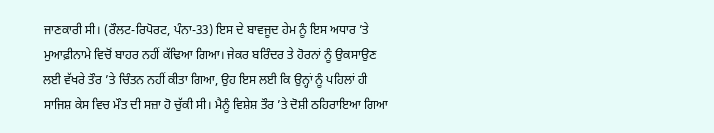ਜਾਣਕਾਰੀ ਸੀ। (ਰੌਲਟ-ਰਿਪੋਰਟ, ਪੰਨਾ-33) ਇਸ ਦੇ ਬਾਵਜੂਦ ਹੇਮ ਨੂੰ ਇਸ ਅਧਾਰ ’ਤੇ ਮੁਆਫ਼ੀਨਾਮੇ ਵਿਚੋਂ ਬਾਹਰ ਨਹੀਂ ਕੱਢਿਆ ਗਿਆ। ਜੇਕਰ ਬਰਿੰਦਰ ਤੇ ਹੋਰਨਾਂ ਨੂੰ ਉਕਸਾਉਣ ਲਈ ਵੱਖਰੇ ਤੌਰ ’ਤੇ ਚਿੰਤਨ ਨਹੀਂ ਕੀਤਾ ਗਿਆ, ਉਹ ਇਸ ਲਈ ਕਿ ਉਨ੍ਹਾਂ ਨੂੰ ਪਹਿਲਾਂ ਹੀ ਸਾਜਿਸ਼ ਕੇਸ ਵਿਚ ਮੌਤ ਦੀ ਸਜ਼ਾ ਹੋ ਚੁੱਕੀ ਸੀ। ਮੈਨੂੰ ਵਿਸ਼ੇਸ਼ ਤੌਰ ’ਤੇ ਦੋਸ਼ੀ ਠਹਿਰਾਇਆ ਗਿਆ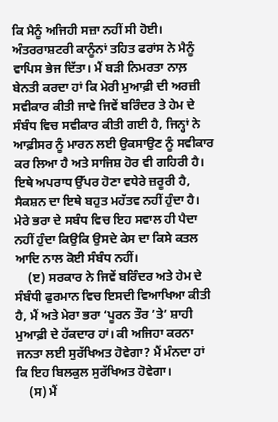ਕਿ ਮੈਨੂੰ ਅਜਿਹੀ ਸਜ਼ਾ ਨਹੀਂ ਸੀ ਹੋਈ। ਅੰਤਰਰਾਸ਼ਟਰੀ ਕਾਨੂੰਨਾਂ ਤਹਿਤ ਫਰਾਂਸ ਨੇ ਮੈਨੂੰ ਵਾਪਿਸ ਭੇਜ ਦਿੱਤਾ। ਮੈਂ ਬੜੀ ਨਿਮਰਤਾ ਨਾਲ਼ ਬੇਨਤੀ ਕਰਦਾ ਹਾਂ ਕਿ ਮੇਰੀ ਮੁਆਫ਼ੀ ਦੀ ਅਰਜ਼ੀ ਸਵੀਕਾਰ ਕੀਤੀ ਜਾਵੇ ਜਿਵੇਂ ਬਰਿੰਦਰ ਤੇ ਹੇਮ ਦੇ ਸੰਬੰਧ ਵਿਚ ਸਵੀਕਾਰ ਕੀਤੀ ਗਈ ਹੈ, ਜਿਨ੍ਹਾਂ ਨੇ ਆਫ਼ੀਸਰ ਨੂੰ ਮਾਰਨ ਲਈ ਉਕਸਾਉਣ ਨੂੰ ਸਵੀਕਾਰ ਕਰ ਲਿਆ ਹੈ ਅਤੇ ਸਾਜਿਸ਼ ਹੋਰ ਵੀ ਗਹਿਰੀ ਹੈ। ਇਥੇ ਅਪਰਾਧ ਉੱਪਰ ਹੋਣਾ ਵਧੇਰੇ ਜ਼ਰੂਰੀ ਹੈ, ਸੈਕਸ਼ਨ ਦਾ ਇਥੇ ਬਹੁਤ ਮਹੱਤਵ ਨਹੀਂ ਹੁੰਦਾ ਹੈ। ਮੇਰੇ ਭਰਾ ਦੇ ਸਬੰਧ ਵਿਚ ਇਹ ਸਵਾਲ ਹੀ ਪੈਦਾ ਨਹੀਂ ਹੁੰਦਾ ਕਿਉਕਿ ਉਸਦੇ ਕੇਸ ਦਾ ਕਿਸੇ ਕਤਲ ਆਦਿ ਨਾਲ ਕੋਈ ਸੰਬੰਧ ਨਹੀਂ।
    (ੲ) ਸਰਕਾਰ ਨੇ ਜਿਵੇਂ ਬਰਿੰਦਰ ਅਤੇ ਹੇਮ ਦੇ ਸੰਬੰਧੀ ਫੁਰਮਾਨ ਵਿਚ ਇਸਦੀ ਵਿਆਖਿਆ ਕੀਤੀ ਹੈ, ਮੈਂ ਅਤੇ ਮੇਰਾ ਭਰਾ ‘ਪੂਰਨ ਤੌਰ ’ਤੇ’ ਸ਼ਾਹੀ ਮੁਆਫ਼ੀ ਦੇ ਹੱਕਦਾਰ ਹਾਂ। ਕੀ ਅਜਿਹਾ ਕਰਨਾ ਜਨਤਾ ਲਈ ਸੁਰੱਖਿਅਤ ਹੋਵੇਗਾ? ਮੈਂ ਮੰਨਦਾ ਹਾਂ ਕਿ ਇਹ ਬਿਲਕੁਲ ਸੁਰੱਖਿਅਤ ਹੋਵੇਗਾ।
    (ਸ) ਮੈਂ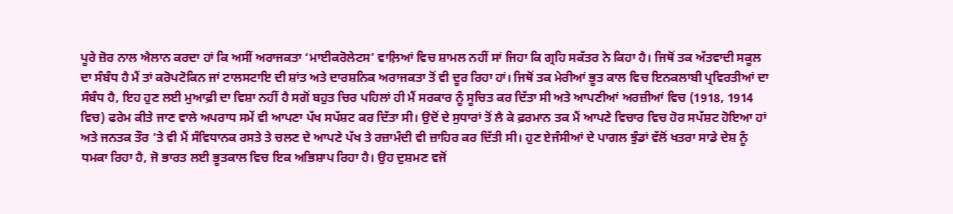ਪੂਰੇ ਜ਼ੋਰ ਨਾਲ ਐਲਾਨ ਕਰਦਾ ਹਾਂ ਕਿ ਅਸੀਂ ਅਰਾਜਕਤਾ ‘ਮਾਈਕਰੋਲੇਟਸ’ ਵਾਲ਼ਿਆਂ ਵਿਚ ਸ਼ਾਮਲ ਨਹੀਂ ਸਾਂ ਜਿਹਾ ਕਿ ਗ੍ਰਹਿ ਸਕੱਤਰ ਨੇ ਕਿਹਾ ਹੈ। ਜਿਥੋਂ ਤਕ ਅੱਤਵਾਦੀ ਸਕੂਲ ਦਾ ਸੰਬੰਧ ਹੈ ਮੈਂ ਤਾਂ ਕਰੋਪਟੋਕਿਨ ਜਾਂ ਟਾਲਸਟਾਇ ਦੀ ਸ਼ਾਂਤ ਅਤੇ ਦਾਰਸ਼ਨਿਕ ਅਰਾਜਕਤਾ ਤੋਂ ਵੀ ਦੂਰ ਰਿਹਾ ਹਾਂ। ਜਿਥੋਂ ਤਕ ਮੇਰੀਆਂ ਭੂਤ ਕਾਲ ਵਿਚ ਇਨਕਲਾਬੀ ਪ੍ਰਵਿਰਤੀਆਂ ਦਾ ਸੰਬੰਧ ਹੈ, ਇਹ ਹੁਣ ਲਈ ਮੁਆਫ਼ੀ ਦਾ ਵਿਸ਼ਾ ਨਹੀਂ ਹੈ ਸਗੋਂ ਬਹੁਤ ਚਿਰ ਪਹਿਲਾਂ ਹੀ ਮੈਂ ਸਰਕਾਰ ਨੂੰ ਸੂਚਿਤ ਕਰ ਦਿੱਤਾ ਸੀ ਅਤੇ ਆਪਣੀਆਂ ਅਰਜ਼ੀਆਂ ਵਿਚ (1918, 1914 ਵਿਚ) ਫਰੇਮ ਕੀਤੇ ਜਾਣ ਵਾਲੇ ਅਪਰਾਧ ਸਮੇਂ ਵੀ ਆਪਣਾ ਪੱਖ ਸਪੱਸ਼ਟ ਕਰ ਦਿੱਤਾ ਸੀ। ਉਦੋਂ ਦੇ ਸੁਧਾਰਾਂ ਤੋਂ ਲੈ ਕੇ ਫ਼ਰਮਾਨ ਤਕ ਮੈਂ ਆਪਣੇ ਵਿਚਾਰ ਵਿਚ ਹੋਰ ਸਪੱਸ਼ਟ ਹੋਇਆ ਹਾਂ ਅਤੇ ਜਨਤਕ ਤੌਰ ’ਤੇ ਵੀ ਮੈਂ ਸੰਵਿਧਾਨਕ ਰਸਤੇ ਤੇ ਚਲਣ ਦੇ ਆਪਣੇ ਪੱਖ ਤੇ ਰਜ਼ਾਮੰਦੀ ਵੀ ਜ਼ਾਹਿਰ ਕਰ ਦਿੱਤੀ ਸੀ। ਹੁਣ ਏਜੰਸੀਆਂ ਦੇ ਪਾਗਲ ਝੁੰਡਾਂ ਵੱਲੋਂ ਖਤਰਾ ਸਾਡੇ ਦੇਸ਼ ਨੂੰ ਧਮਕਾ ਰਿਹਾ ਹੈ, ਜੋ ਭਾਰਤ ਲਈ ਭੂਤਕਾਲ ਵਿਚ ਇਕ ਅਭਿਸ਼ਾਪ ਰਿਹਾ ਹੈ। ਉਹ ਦੁਸ਼ਮਣ ਵਜੋਂ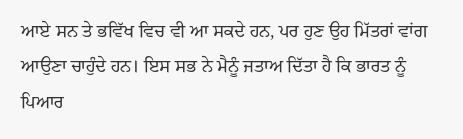ਆਏ ਸਨ ਤੇ ਭਵਿੱਖ ਵਿਚ ਵੀ ਆ ਸਕਦੇ ਹਨ, ਪਰ ਹੁਣ ਉਹ ਮਿੱਤਰਾਂ ਵਾਂਗ ਆਉਣਾ ਚਾਹੁੰਦੇ ਹਨ। ਇਸ ਸਭ ਨੇ ਮੈਨੂੰ ਜਤਾਅ ਦਿੱਤਾ ਹੈ ਕਿ ਭਾਰਤ ਨੂੰ ਪਿਆਰ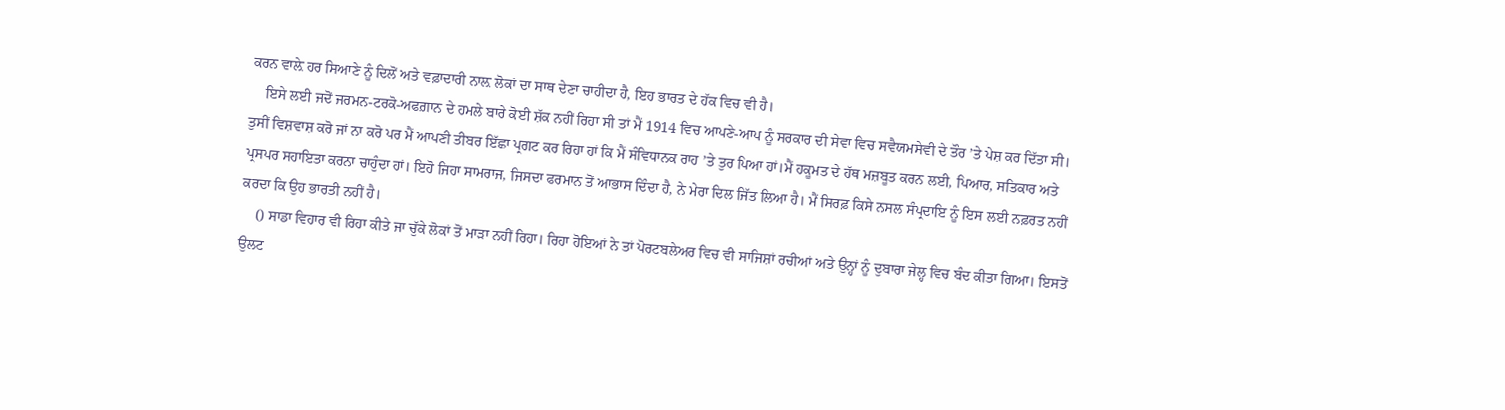ਕਰਨ ਵਾਲ਼ੇ ਹਰ ਸਿਆਣੇ ਨੂੰ ਦਿਲੋਂ ਅਤੇ ਵਫ਼ਾਦਾਰੀ ਨਾਲ਼ ਲੋਕਾਂ ਦਾ ਸਾਥ ਦੇਣਾ ਚਾਹੀਦਾ ਹੈ, ਇਹ ਭਾਰਤ ਦੇ ਹੱਕ ਵਿਚ ਵੀ ਹੈ।
    ਇਸੇ ਲਈ ਜਦੋਂ ਜਰਮਨ-ਟਰਕੋ-ਅਫਗ਼ਾਨ ਦੇ ਹਮਲੇ ਬਾਰੇ ਕੋਈ ਸ਼ੱਕ ਨਹੀਂ ਰਿਹਾ ਸੀ ਤਾਂ ਮੈਂ 1914 ਵਿਚ ਆਪਣੇ-ਆਪ ਨੂੰ ਸਰਕਾਰ ਦੀ ਸੇਵਾ ਵਿਚ ਸਵੈਯਮਸੇਵੀ ਦੇ ਤੌਰ ’ਤੇ ਪੇਸ਼ ਕਰ ਦਿੱਤਾ ਸੀ। ਤੁਸੀਂ ਵਿਸ਼ਵਾਸ਼ ਕਰੋ ਜਾਂ ਨਾ ਕਰੋ ਪਰ ਮੈਂ ਆਪਣੀ ਤੀਬਰ ਇੱਛਾ ਪ੍ਰਗਟ ਕਰ ਰਿਹਾ ਹਾਂ ਕਿ ਮੈਂ ਸੰਵਿਧਾਨਕ ਰਾਹ ’ਤੇ ਤੁਰ ਪਿਆ ਹਾਂ।ਮੈਂ ਹਕੂਮਤ ਦੇ ਹੱਥ ਮਜ਼ਬੂਤ ਕਰਨ ਲਈ, ਪਿਆਰ, ਸਤਿਕਾਰ ਅਤੇ ਪ੍ਰਸਪਰ ਸਹਾਇਤਾ ਕਰਨਾ ਚਾਹੁੰਦਾ ਹਾਂ। ਇਹੋ ਜਿਹਾ ਸਾਮਰਾਜ, ਜਿਸਦਾ ਫਰਮਾਨ ਤੋਂ ਆਭਾਸ ਦਿੰਦਾ ਹੈ, ਨੇ ਮੇਰਾ ਦਿਲ ਜਿੱਤ ਲਿਆ ਹੈ। ਮੈਂ ਸਿਰਫ਼ ਕਿਸੇ ਨਸਲ ਸੰਪ੍ਰਦਾਇ ਨੂੰ ਇਸ ਲਈ ਨਫ਼ਰਤ ਨਹੀਂ ਕਰਦਾ ਕਿ ਉਹ ਭਾਰਤੀ ਨਹੀਂ ਹੈ।
    () ਸਾਡਾ ਵਿਹਾਰ ਵੀ ਰਿਹਾ ਕੀਤੇ ਜਾ ਚੁੱਕੇ ਲੋਕਾਂ ਤੋਂ ਮਾੜਾ ਨਹੀਂ ਰਿਹਾ। ਰਿਹਾ ਹੋਇਆਂ ਨੇ ਤਾਂ ਪੋਰਟਬਲੇਅਰ ਵਿਚ ਵੀ ਸਾਜਿਸ਼ਾਂ ਰਚੀਆਂ ਅਤੇ ਉਨ੍ਹਾਂ ਨੂੰ ਦੁਬਾਰਾ ਜੇਲ੍ਹ ਵਿਚ ਬੰਦ ਕੀਤਾ ਗਿਆ। ਇਸਤੋਂ ਉਲਟ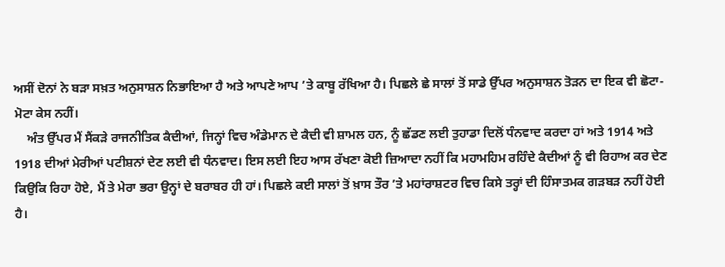ਅਸੀਂ ਦੋਨਾਂ ਨੇ ਬੜਾ ਸਖ਼ਤ ਅਨੁਸਾਸ਼ਨ ਨਿਭਾਇਆ ਹੈ ਅਤੇ ਆਪਣੇ ਆਪ ’ਤੇ ਕਾਬੂ ਰੱਖਿਆ ਹੈ। ਪਿਛਲੇ ਛੇ ਸਾਲਾਂ ਤੋਂ ਸਾਡੇ ਉੱਪਰ ਅਨੁਸਾਸ਼ਨ ਤੋੜਨ ਦਾ ਇਕ ਵੀ ਛੋਟਾ-ਮੋਟਾ ਕੇਸ ਨਹੀਂ।
    ਅੰਤ ਉੱਪਰ ਮੈਂ ਸੈਂਕੜੇ ਰਾਜਨੀਤਿਕ ਕੈਦੀਆਂ, ਜਿਨ੍ਹਾਂ ਵਿਚ ਅੰਡੇਮਾਨ ਦੇ ਕੈਦੀ ਵੀ ਸ਼ਾਮਲ ਹਨ, ਨੂੰ ਛੱਡਣ ਲਈ ਤੁਹਾਡਾ ਦਿਲੋਂ ਧੰਨਵਾਦ ਕਰਦਾ ਹਾਂ ਅਤੇ 1914 ਅਤੇ 1918 ਦੀਆਂ ਮੇਰੀਆਂ ਪਟੀਸ਼ਨਾਂ ਦੇਣ ਲਈ ਵੀ ਧੰਨਵਾਦ। ਇਸ ਲਈ ਇਹ ਆਸ ਰੱਖਣਾ ਕੋਈ ਜ਼ਿਆਦਾ ਨਹੀਂ ਕਿ ਮਹਾਮਹਿਮ ਰਹਿੰਦੇ ਕੈਦੀਆਂ ਨੂੰ ਵੀ ਰਿਹਾਅ ਕਰ ਦੇਣ ਕਿਉਕਿ ਰਿਹਾ ਹੋਏ, ਮੈਂ ਤੇ ਮੇਰਾ ਭਰਾ ਉਨ੍ਹਾਂ ਦੇ ਬਰਾਬਰ ਹੀ ਹਾਂ। ਪਿਛਲੇ ਕਈ ਸਾਲਾਂ ਤੋਂ ਖ਼ਾਸ ਤੌਰ ’ਤੇ ਮਹਾਂਰਾਸ਼ਟਰ ਵਿਚ ਕਿਸੇ ਤਰ੍ਹਾਂ ਦੀ ਹਿੰਸਾਤਮਕ ਗੜਬੜ ਨਹੀਂ ਹੋਈ ਹੈ।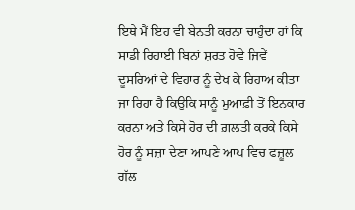ਇਥੇ ਮੈਂ ਇਹ ਵੀ ਬੇਨਤੀ ਕਰਨਾ ਚਾਹੁੰਦਾ ਹਾਂ ਕਿ ਸਾਡੀ ਰਿਹਾਈ ਬਿਨਾਂ ਸ਼ਰਤ ਹੋਵੇ ਜਿਵੇਂ ਦੂਸਰਿਆਂ ਦੇ ਵਿਹਾਰ ਨੂੰ ਦੇਖ ਕੇ ਰਿਹਾਅ ਕੀਤਾ ਜਾ ਰਿਹਾ ਹੈ ਕਿਉਕਿ ਸਾਨੂੰ ਮੁਆਫ਼ੀ ਤੋਂ ਇਨਕਾਰ ਕਰਨਾ ਅਤੇ ਕਿਸੇ ਹੋਰ ਦੀ ਗ਼ਲਤੀ ਕਰਕੇ ਕਿਸੇ ਹੋਰ ਨੂੰ ਸਜ਼ਾ ਦੇਣਾ ਆਪਣੇ ਆਪ ਵਿਚ ਫਜ਼ੂਲ ਗੱਲ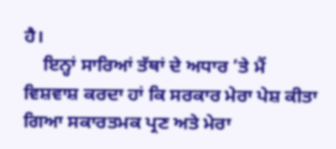ਹੈ।
    ਇਨ੍ਹਾਂ ਸਾਰਿਆਂ ਤੱਥਾਂ ਦੇ ਅਧਾਰ ’ਤੇ ਮੈਂ ਵਿਸ਼ਵਾਸ਼ ਕਰਦਾ ਹਾਂ ਕਿ ਸਰਕਾਰ ਮੇਰਾ ਪੇਸ਼ ਕੀਤਾ ਗਿਆ ਸਕਾਰਤਮਕ ਪ੍ਰਣ ਅਤੇ ਮੇਰਾ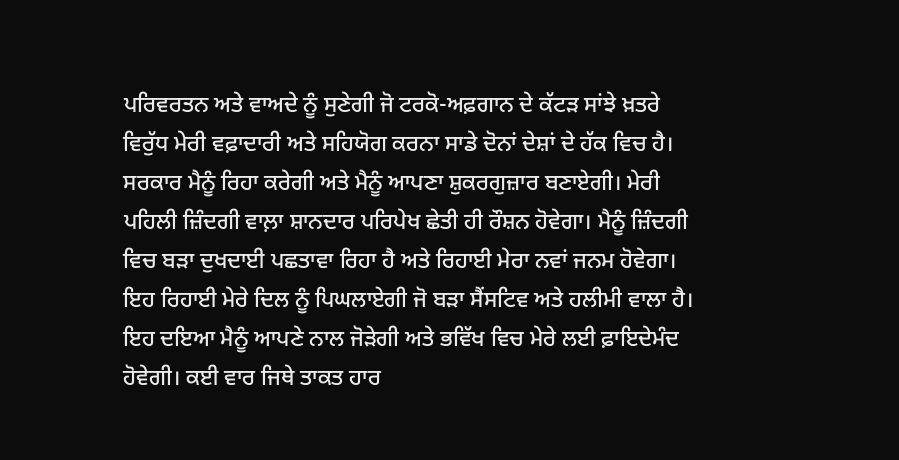ਪਰਿਵਰਤਨ ਅਤੇ ਵਾਅਦੇ ਨੂੰ ਸੁਣੇਗੀ ਜੋ ਟਰਕੋ-ਅਫ਼ਗਾਨ ਦੇ ਕੱਟੜ ਸਾਂਝੇ ਖ਼ਤਰੇ ਵਿਰੁੱਧ ਮੇਰੀ ਵਫ਼ਾਦਾਰੀ ਅਤੇ ਸਹਿਯੋਗ ਕਰਨਾ ਸਾਡੇ ਦੋਨਾਂ ਦੇਸ਼ਾਂ ਦੇ ਹੱਕ ਵਿਚ ਹੈ। ਸਰਕਾਰ ਮੈਨੂੰ ਰਿਹਾ ਕਰੇਗੀ ਅਤੇ ਮੈਨੂੰ ਆਪਣਾ ਸ਼ੁਕਰਗੁਜ਼ਾਰ ਬਣਾਏਗੀ। ਮੇਰੀ ਪਹਿਲੀ ਜ਼ਿੰਦਗੀ ਵਾਲ਼ਾ ਸ਼ਾਨਦਾਰ ਪਰਿਪੇਖ ਛੇਤੀ ਹੀ ਰੌਸ਼ਨ ਹੋਵੇਗਾ। ਮੈਨੂੰ ਜ਼ਿੰਦਗੀ ਵਿਚ ਬੜਾ ਦੁਖਦਾਈ ਪਛਤਾਵਾ ਰਿਹਾ ਹੈ ਅਤੇ ਰਿਹਾਈ ਮੇਰਾ ਨਵਾਂ ਜਨਮ ਹੋਵੇਗਾ। ਇਹ ਰਿਹਾਈ ਮੇਰੇ ਦਿਲ ਨੂੰ ਪਿਘਲਾਏਗੀ ਜੋ ਬੜਾ ਸੈਂਸਟਿਵ ਅਤੇ ਹਲੀਮੀ ਵਾਲਾ ਹੈ। ਇਹ ਦਇਆ ਮੈਨੂੰ ਆਪਣੇ ਨਾਲ ਜੋੜੇਗੀ ਅਤੇ ਭਵਿੱਖ ਵਿਚ ਮੇਰੇ ਲਈ ਫ਼ਾਇਦੇਮੰਦ ਹੋਵੇਗੀ। ਕਈ ਵਾਰ ਜਿਥੇ ਤਾਕਤ ਹਾਰ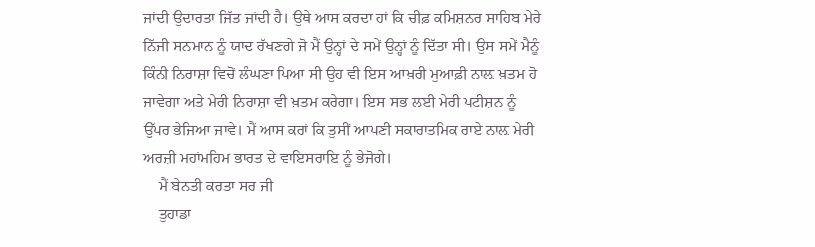ਜਾਂਦੀ ਉਦਾਰਤਾ ਜਿੱਤ ਜਾਂਦੀ ਹੈ। ਉਥੇ ਆਸ ਕਰਦਾ ਹਾਂ ਕਿ ਚੀਫ਼ ਕਮਿਸ਼ਨਰ ਸਾਹਿਬ ਮੇਰੇ ਨਿੱਜੀ ਸਨਮਾਨ ਨੂੰ ਯਾਦ ਰੱਖਣਗੇ ਜੋ ਮੈਂ ਉਨ੍ਹਾਂ ਦੇ ਸਮੇਂ ਉਨ੍ਹਾਂ ਨੂੰ ਦਿੱਤਾ ਸੀ। ਉਸ ਸਮੇਂ ਮੈਨੂੰ ਕਿੰਨੀ ਨਿਰਾਸ਼ਾ ਵਿਚੋਂ ਲੰਘਣਾ ਪਿਆ ਸੀ ਉਹ ਵੀ ਇਸ ਆਖ਼ਰੀ ਮੁਆਫ਼ੀ ਨਾਲ਼ ਖ਼ਤਮ ਹੋ ਜਾਵੇਗਾ ਅਤੇ ਮੇਰੀ ਨਿਰਾਸ਼ਾ ਵੀ ਖ਼ਤਮ ਕਰੇਗਾ। ਇਸ ਸਭ ਲਈ ਮੇਰੀ ਪਟੀਸ਼ਨ ਨੂੰ ਉੱਪਰ ਭੇਜਿਆ ਜਾਵੇ। ਮੈਂ ਆਸ ਕਰਾਂ ਕਿ ਤੁਸੀਂ ਆਪਣੀ ਸਕਾਰਾਤਮਿਕ ਰਾਏ ਨਾਲ਼ ਮੇਰੀ ਅਰਜ਼ੀ ਮਹਾਂਮਹਿਮ ਭਾਰਤ ਦੇ ਵਾਇਸਰਾਇ ਨੂੰ ਭੇਜੋਗੇ।
    ਮੈਂ ਬੇਨਤੀ ਕਰਤਾ ਸਰ ਜੀ
    ਤੁਹਾਡਾ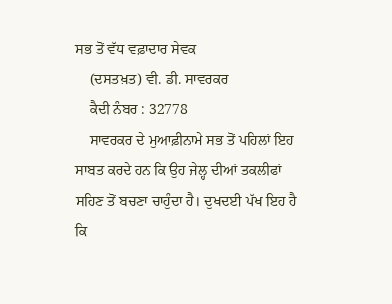ਸਭ ਤੋਂ ਵੱਧ ਵਫ਼ਾਦਾਰ ਸੇਵਕ
    (ਦਸਤਖ਼ਤ) ਵੀ. ਡੀ. ਸਾਵਰਕਰ
    ਕੈਦੀ ਨੰਬਰ : 32778
    ਸਾਵਰਕਰ ਦੇ ਮੁਆਫ਼ੀਨਾਮੇ ਸਭ ਤੋਂ ਪਹਿਲਾਂ ਇਹ ਸਾਬਤ ਕਰਦੇ ਹਨ ਕਿ ਉਹ ਜੇਲ੍ਹ ਦੀਆਂ ਤਕਲੀਫਾਂ ਸਹਿਣ ਤੋਂ ਬਚਣਾ ਚਾਹੁੰਦਾ ਹੈ। ਦੁਖਦਈ ਪੱਖ ਇਹ ਹੈ ਕਿ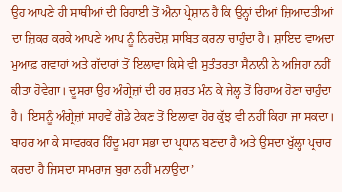ਉਹ ਆਪਣੇ ਹੀ ਸਾਥੀਆਂ ਦੀ ਰਿਹਾਈ ਤੋਂ ਐਨਾ ਪ੍ਰੇਸ਼ਾਨ ਹੈ ਕਿ ਉਨ੍ਹਾਂ ਦੀਆਂ ਜ਼ਿਆਦਤੀਆਂ ਦਾ ਜ਼ਿਕਰ ਕਰਕੇ ਆਪਣੇ ਆਪ ਨੂੰ ਨਿਰਦੋਸ਼ ਸਾਬਿਤ ਕਰਨਾ ਚਾਹੁੰਦਾ ਹੈ। ਸ਼ਾਇਦ ਵਾਅਦਾ ਮੁਆਫ਼ ਗਵਾਹਾਂ ਅਤੇ ਗੱਦਾਰਾਂ ਤੋਂ ਇਲਾਵਾ ਕਿਸੇ ਵੀ ਸੁਤੰਤਰਤਾ ਸੈਨਾਨੀ ਨੇ ਅਜਿਹਾ ਨਹੀਂ ਕੀਤਾ ਹੋਵੇਗਾ। ਦੂਸਰਾ ਉਹ ਅੰਗ੍ਰੇਜ਼ਾਂ ਦੀ ਹਰ ਸ਼ਰਤ ਮੰਨ ਕੇ ਜੇਲ੍ਹ ਤੋਂ ਰਿਹਾਅ ਹੋਣਾ ਚਾਹੁੰਦਾ ਹੈ। ਇਸਨੂੰ ਅੰਗ੍ਰੇਜ਼ਾਂ ਸਾਹਵੇਂ ਗੋਡੇ ਟੇਕਣ ਤੋਂ ਇਲਾਵਾ ਹੋਰ ਕੁੱਝ ਵੀ ਨਹੀਂ ਕਿਹਾ ਜਾ ਸਕਦਾ। ਬਾਹਰ ਆ ਕੇ ਸਾਵਰਕਰ ਹਿੰਦੂ ਮਹਾ ਸਭਾ ਦਾ ਪ੍ਰਧਾਨ ਬਣਦਾ ਹੈ ਅਤੇ ਉਸਦਾ ਖੁੱਲ੍ਹਾ ਪ੍ਰਚਾਰ ਕਰਦਾ ਹੈ ਜਿਸਦਾ ਸਾਮਰਾਜ ਬੁਰਾ ਨਹੀਂ ਮਨਾਉਦਾ’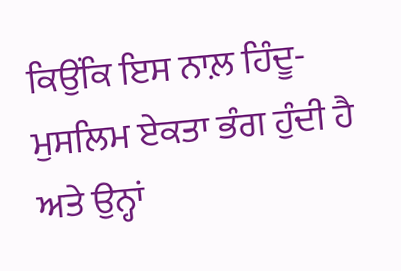ਕਿਉਂਕਿ ਇਸ ਨਾਲ਼ ਹਿੰਦੂ-ਮੁਸਲਿਮ ਏਕਤਾ ਭੰਗ ਹੁੰਦੀ ਹੈ ਅਤੇ ਉਨ੍ਹਾਂ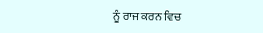ਨੂੰ ਰਾਜ ਕਰਨ ਵਿਚ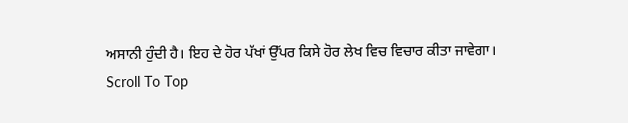ਅਸਾਨੀ ਹੁੰਦੀ ਹੈ। ਇਹ ਦੇ ਹੋਰ ਪੱਖਾਂ ਉੱਪਰ ਕਿਸੇ ਹੋਰ ਲੇਖ ਵਿਚ ਵਿਚਾਰ ਕੀਤਾ ਜਾਵੇਗਾ।
Scroll To Top